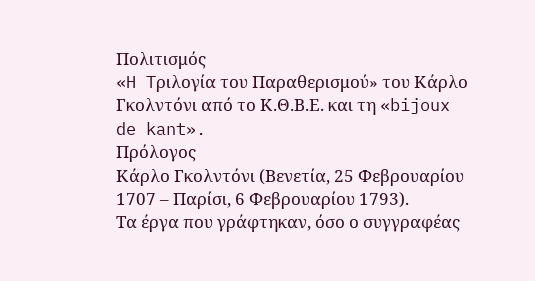Πολιτισμός
«H Tριλογία του Παραθερισμού» του Κάρλο Γκολντόνι από το Κ.Θ.Β.Ε. και τη «bijoux de kant».
Πρόλογος
Κάρλο Γκολντόνι (Βενετία, 25 Φεβρουαρίου 1707 – Παρίσι, 6 Φεβρουαρίου 1793).
Τα έργα που γράφτηκαν, όσο ο συγγραφέας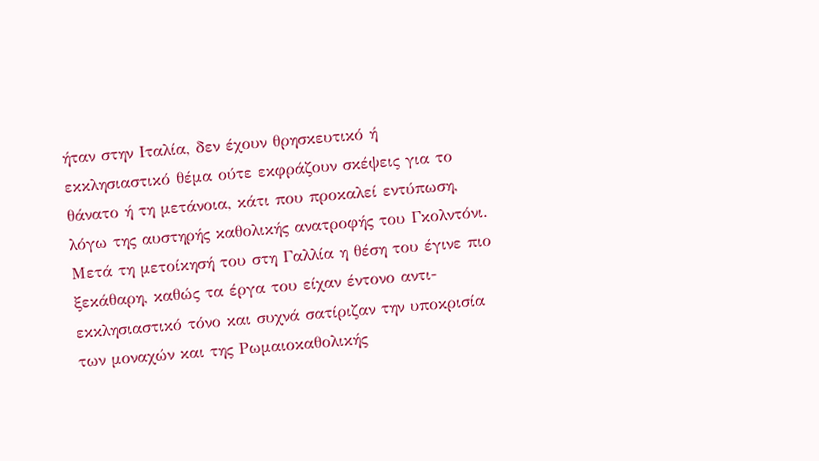ήταν στην Ιταλία, δεν έχουν θρησκευτικό ή εκκλησιαστικό θέμα ούτε εκφράζουν σκέψεις για το θάνατο ή τη μετάνοια, κάτι που προκαλεί εντύπωση, λόγω της αυστηρής καθολικής ανατροφής του Γκολντόνι. Μετά τη μετοίκησή του στη Γαλλία η θέση του έγινε πιο ξεκάθαρη, καθώς τα έργα του είχαν έντονο αντι-εκκλησιαστικό τόνο και συχνά σατίριζαν την υποκρισία των μοναχών και της Ρωμαιοκαθολικής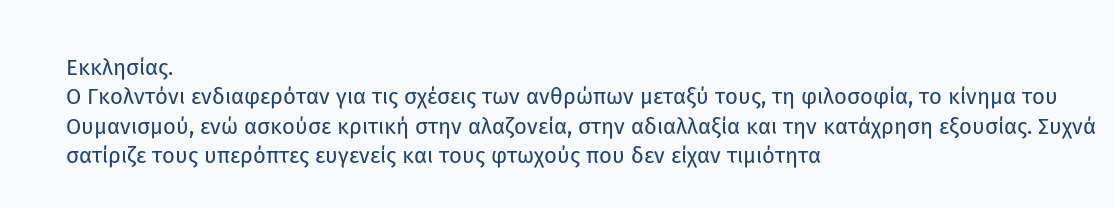Εκκλησίας.
Ο Γκολντόνι ενδιαφερόταν για τις σχέσεις των ανθρώπων μεταξύ τους, τη φιλοσοφία, το κίνημα του Ουμανισμού, ενώ ασκούσε κριτική στην αλαζονεία, στην αδιαλλαξία και την κατάχρηση εξουσίας. Συχνά σατίριζε τους υπερόπτες ευγενείς και τους φτωχούς που δεν είχαν τιμιότητα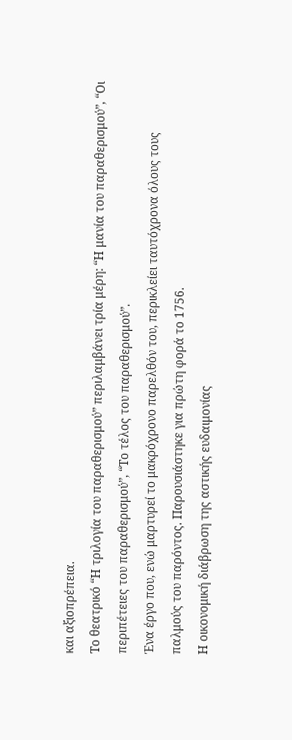και αξιοπρέπεια.
Το θεατρικό “Η τριλογία του παραθερισμού” περιλαμβάνει τρία μέρη: “Η μανία του παραθερισμού”, “Οι περιπέτειες του παραθερισμού”, “Το τέλος του παραθερισμού”.
Ένα έργο που, ενώ μαρτυρεί το μακρόχρονο παρελθόν του, περικλείει ταυτόχρονα όλους τους παλμούς του παρόντος. Παρουσιάστηκε για πρώτη φορά το 1756.
Η οικονομική διάβρωση της αστικής ευδαιμονίας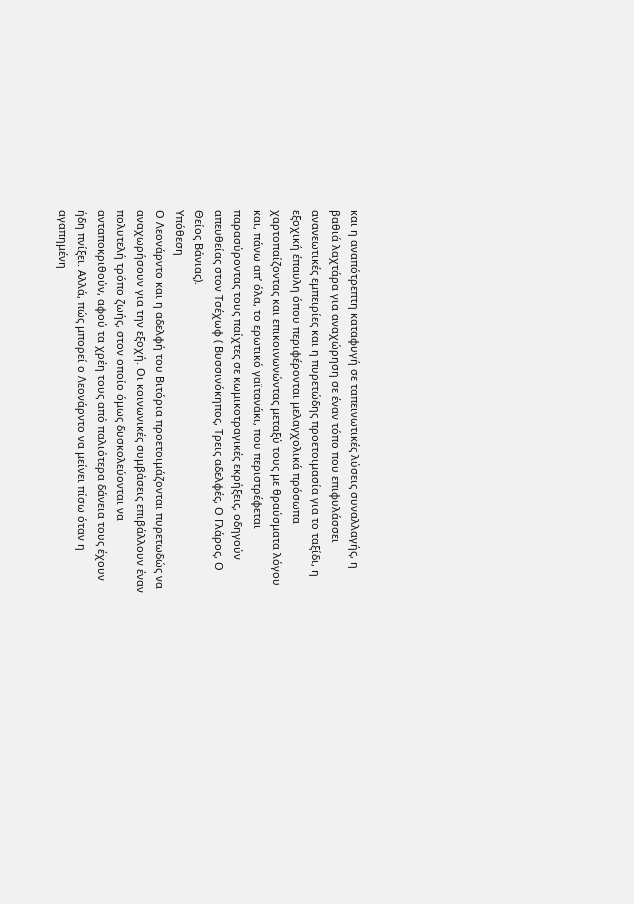και η αναπότρεπτη καταφυγή σε ταπεινωτικές λύσεις συναλλαγής, η βαθιά λαχτάρα για αναχώρηση σε έναν τόπο που επιφυλάσσει ανανεωτικές εμπειρίες και η πυρετώδης προετοιμασία για το ταξίδι, η εξοχική έπαυλη όπου περιφέρονται μελαγχολικά πρόσωπα χαρτοπαίζοντας και επικοινωνώντας μεταξύ τους με θραύσματα λόγου και, πάνω απ’ όλα, το ερωτικό γαϊτανάκι, που περιστρέφεται παρασύροντας τους παίχτες σε κωμικοτραγικές εκρήξεις, οδηγούν απευθείας στον Τσέχωφ ( Βυσσινόκηπος, Τρεις αδελφές, Ο Γλάρος, Ο Θείος Βάνιας).
Υπόθεση
Ο Λεονάρντο και η αδελφή του Βιτόρια προετοιμάζονται πυρετωδώς να αναχωρήσουν για την εξοχή. Οι κοινωνικές συμβάσεις επιβάλλουν έναν πολυτελή τρόπο ζωής, στον οποίο όμως δυσκολεύονται να ανταποκριθούν, αφού τα χρέη τους από παλιότερα δάνεια τους έχουν ήδη πνίξει. Αλλά, πώς μπορεί ο Λεονάρντο να μείνει πίσω όταν η αγαπημένη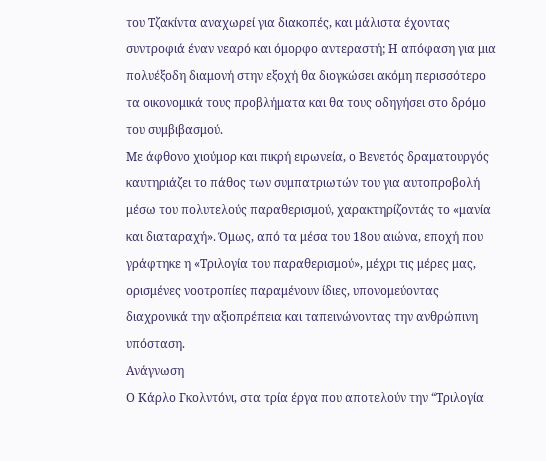του Τζακίντα αναχωρεί για διακοπές, και μάλιστα έχοντας συντροφιά έναν νεαρό και όμορφο αντεραστή; Η απόφαση για μια πολυέξοδη διαμονή στην εξοχή θα διογκώσει ακόμη περισσότερο τα οικονομικά τους προβλήματα και θα τους οδηγήσει στο δρόμο του συμβιβασμού.
Με άφθονο χιούμορ και πικρή ειρωνεία, ο Βενετός δραματουργός καυτηριάζει το πάθος των συμπατριωτών του για αυτοπροβολή μέσω του πολυτελούς παραθερισμού, χαρακτηρίζοντάς το «μανία και διαταραχή». Όμως, από τα μέσα του 18ου αιώνα, εποχή που γράφτηκε η «Τριλογία του παραθερισμού», μέχρι τις μέρες μας, ορισμένες νοοτροπίες παραμένουν ίδιες, υπονομεύοντας διαχρονικά την αξιοπρέπεια και ταπεινώνοντας την ανθρώπινη υπόσταση.
Ανάγνωση
Ο Κάρλο Γκολντόνι, στα τρία έργα που αποτελούν την “Τριλογία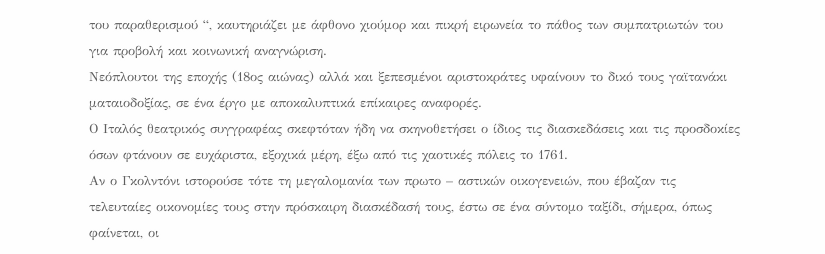του παραθερισμού “, καυτηριάζει με άφθονο χιούμορ και πικρή ειρωνεία το πάθος των συμπατριωτών του για προβολή και κοινωνική αναγνώριση.
Νεόπλουτοι της εποχής (18ος αιώνας) αλλά και ξεπεσμένοι αριστοκράτες υφαίνουν το δικό τους γαϊτανάκι ματαιοδοξίας, σε ένα έργο με αποκαλυπτικά επίκαιρες αναφορές.
Ο Ιταλός θεατρικός συγγραφέας σκεφτόταν ήδη να σκηνοθετήσει ο ίδιος τις διασκεδάσεις και τις προσδοκίες όσων φτάνουν σε ευχάριστα, εξοχικά μέρη, έξω από τις χαοτικές πόλεις το 1761.
Αν ο Γκολντόνι ιστορούσε τότε τη μεγαλομανία των πρωτο – αστικών οικογενειών, που έβαζαν τις τελευταίες οικονομίες τους στην πρόσκαιρη διασκέδασή τους, έστω σε ένα σύντομο ταξίδι, σήμερα, όπως φαίνεται, οι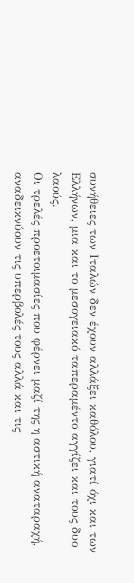συνήθειες των Ιταλών δεν έχουν αλλάξει καθόλου, γιατί όχι και των Ελλήνων, μια και το μεσογειακό ταπεραμέντο αγγίζει και τους δυο λαούς.
Οι τρελές προετοιμασίες που φέρνει μαζί της η αστική αναταραχή, αναδεικνύουν τις υπερβολές τους αλλά και τις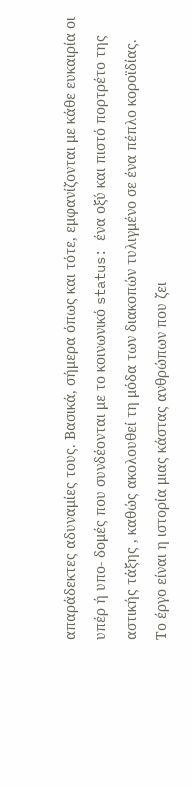απαράδεκτες αδυναμίες τους. Βασικά, σήμερα όπως και τότε, εμφανίζονται με κάθε ευκαιρία οι υπέρ ή υπο- δομές που συνδέονται με το κοινωνικό status: ένα οξύ και πιστό πορτρέτο της αστικής τάξης , καθώς ακολουθεί τη μόδα των διακοπών τυλιγμένο σε ένα πέπλο κοροϊδίας.
Το έργο είναι η ιστορία μιας κάστας ανθρώπων που ζει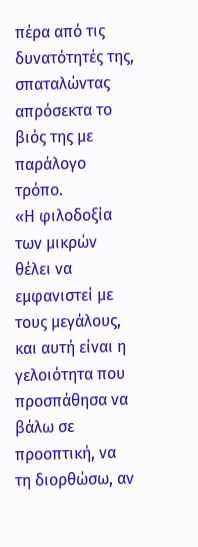πέρα από τις δυνατότητές της, σπαταλώντας απρόσεκτα το βιός της με παράλογο τρόπο.
«Η φιλοδοξία των μικρών θέλει να εμφανιστεί με τους μεγάλους, και αυτή είναι η γελοιότητα που προσπάθησα να βάλω σε προοπτική, να τη διορθώσω, αν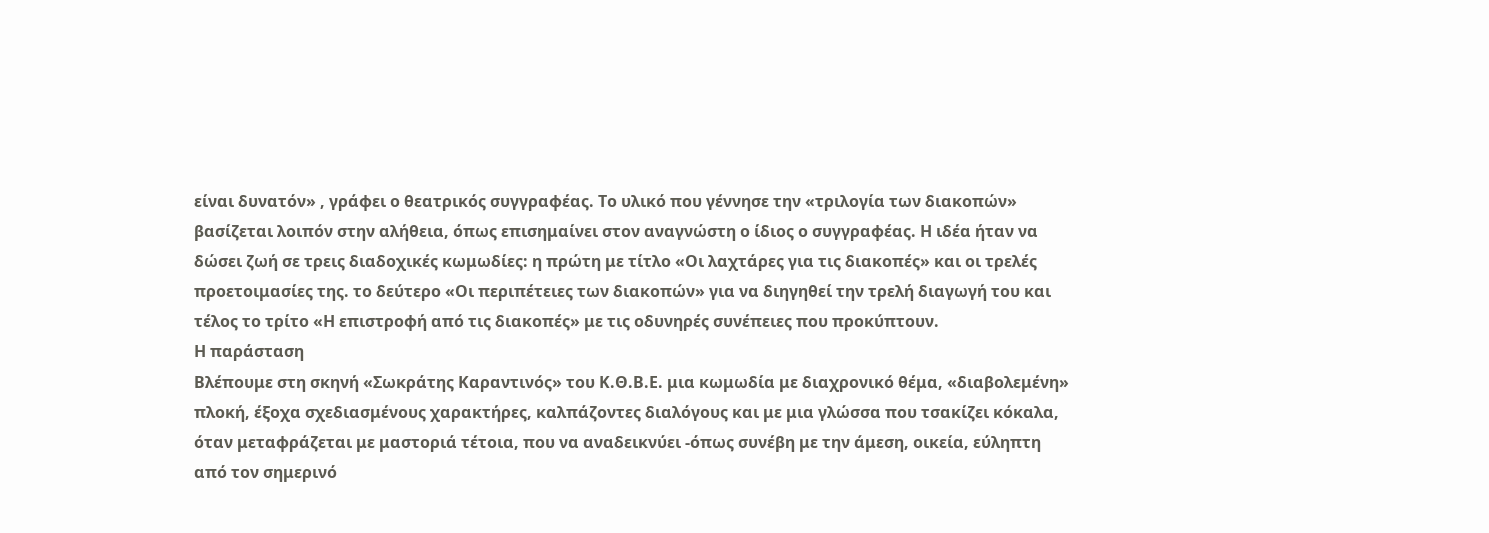είναι δυνατόν» , γράφει ο θεατρικός συγγραφέας. Το υλικό που γέννησε την «τριλογία των διακοπών» βασίζεται λοιπόν στην αλήθεια, όπως επισημαίνει στον αναγνώστη ο ίδιος ο συγγραφέας. Η ιδέα ήταν να δώσει ζωή σε τρεις διαδοχικές κωμωδίες: η πρώτη με τίτλο «Οι λαχτάρες για τις διακοπές» και οι τρελές προετοιμασίες της. το δεύτερο «Οι περιπέτειες των διακοπών» για να διηγηθεί την τρελή διαγωγή του και τέλος το τρίτο «Η επιστροφή από τις διακοπές» με τις οδυνηρές συνέπειες που προκύπτουν.
Η παράσταση
Βλέπουμε στη σκηνή «Σωκράτης Καραντινός» του Κ.Θ.Β.Ε. μια κωμωδία με διαχρονικό θέμα, «διαβολεμένη» πλοκή, έξοχα σχεδιασμένους χαρακτήρες, καλπάζοντες διαλόγους και με μια γλώσσα που τσακίζει κόκαλα, όταν μεταφράζεται με μαστοριά τέτοια, που να αναδεικνύει -όπως συνέβη με την άμεση, οικεία, εύληπτη από τον σημερινό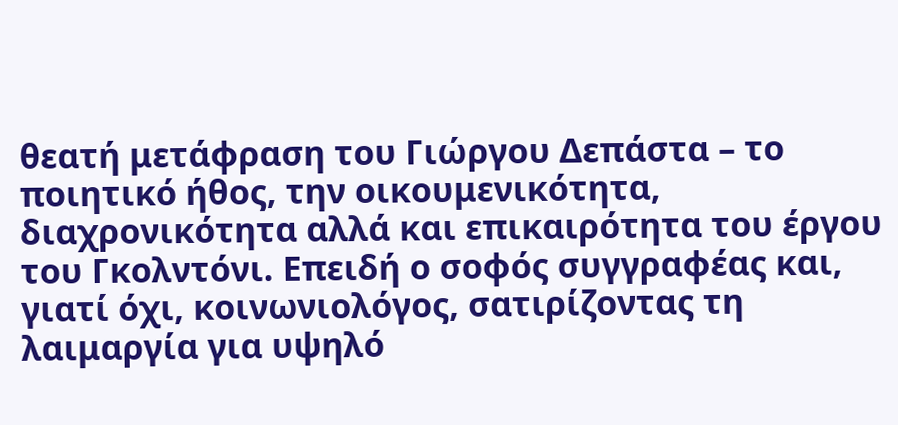θεατή μετάφραση του Γιώργου Δεπάστα – το ποιητικό ήθος, την οικουμενικότητα, διαχρονικότητα αλλά και επικαιρότητα του έργου του Γκολντόνι. Επειδή ο σοφός συγγραφέας και, γιατί όχι, κοινωνιολόγος, σατιρίζοντας τη λαιμαργία για υψηλό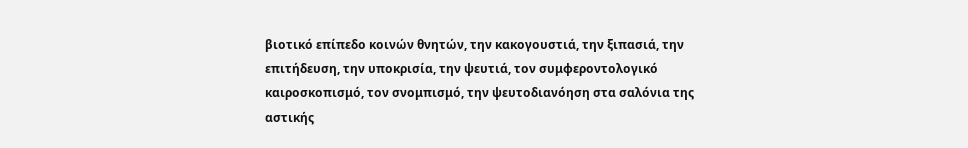βιοτικό επίπεδο κοινών θνητών, την κακογουστιά, την ξιπασιά, την επιτήδευση, την υποκρισία, την ψευτιά, τον συμφεροντολογικό καιροσκοπισμό, τον σνομπισμό, την ψευτοδιανόηση στα σαλόνια της αστικής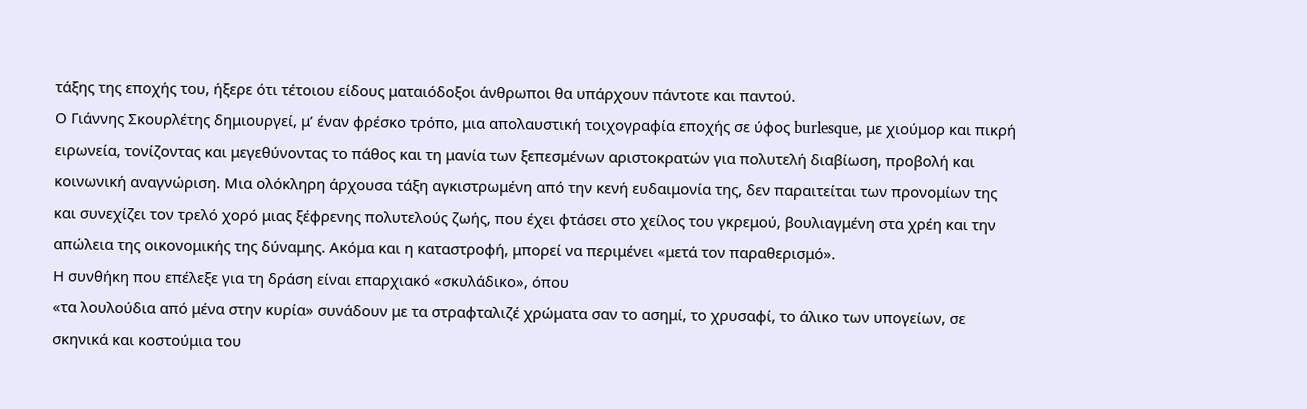τάξης της εποχής του, ήξερε ότι τέτοιου είδους ματαιόδοξοι άνθρωποι θα υπάρχουν πάντοτε και παντού.
Ο Γιάννης Σκουρλέτης δημιουργεί, μ’ έναν φρέσκο τρόπο, μια απολαυστική τοιχογραφία εποχής σε ύφος burlesque, με χιούμορ και πικρή ειρωνεία, τονίζοντας και μεγεθύνοντας το πάθος και τη μανία των ξεπεσμένων αριστοκρατών για πολυτελή διαβίωση, προβολή και κοινωνική αναγνώριση. Μια ολόκληρη άρχουσα τάξη αγκιστρωμένη από την κενή ευδαιμονία της, δεν παραιτείται των προνομίων της και συνεχίζει τον τρελό χορό μιας ξέφρενης πολυτελούς ζωής, που έχει φτάσει στο χείλος του γκρεμού, βουλιαγμένη στα χρέη και την απώλεια της οικονομικής της δύναμης. Ακόμα και η καταστροφή, μπορεί να περιμένει «μετά τον παραθερισμό».
Η συνθήκη που επέλεξε για τη δράση είναι επαρχιακό «σκυλάδικο», όπου
«τα λουλούδια από μένα στην κυρία» συνάδουν με τα στραφταλιζέ χρώματα σαν το ασημί, το χρυσαφί, το άλικο των υπογείων, σε σκηνικά και κοστούμια του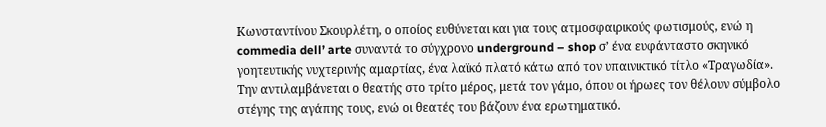Κωνσταντίνου Σκουρλέτη, ο οποίος ευθύνεται και για τους ατμοσφαιρικούς φωτισμούς, ενώ η commedia dell’ arte συναντά το σύγχρονο underground – shop σ’ ένα ευφάνταστο σκηνικό γοητευτικής νυχτερινής αμαρτίας, ένα λαϊκό πλατό κάτω από τον υπαινικτικό τίτλο «Τραγωδία». Την αντιλαμβάνεται ο θεατής στο τρίτο μέρος, μετά τον γάμο, όπου οι ήρωες τον θέλουν σύμβολο στέγης της αγάπης τους, ενώ οι θεατές του βάζουν ένα ερωτηματικό.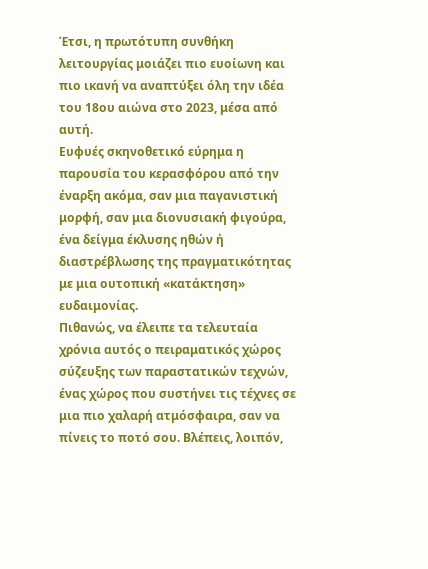Έτσι, η πρωτότυπη συνθήκη λειτουργίας μοιάζει πιο ευοίωνη και πιο ικανή να αναπτύξει όλη την ιδέα του 18ου αιώνα στο 2023, μέσα από αυτή.
Ευφυές σκηνοθετικό εύρημα η παρουσία του κερασφόρου από την έναρξη ακόμα, σαν μια παγανιστική μορφή, σαν μια διονυσιακή φιγούρα, ένα δείγμα έκλυσης ηθών ή διαστρέβλωσης της πραγματικότητας με μια ουτοπική «κατάκτηση» ευδαιμονίας.
Πιθανώς, να έλειπε τα τελευταία χρόνια αυτός ο πειραματικός χώρος σύζευξης των παραστατικών τεχνών, ένας χώρος που συστήνει τις τέχνες σε μια πιο χαλαρή ατμόσφαιρα, σαν να πίνεις το ποτό σου. Βλέπεις, λοιπόν,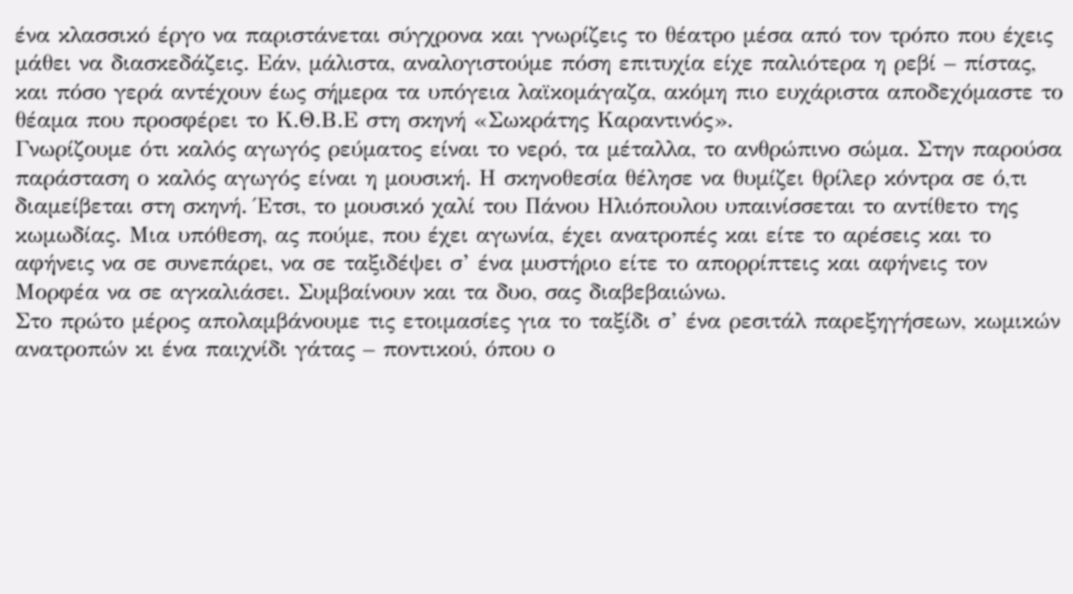ένα κλασσικό έργο να παριστάνεται σύγχρονα και γνωρίζεις το θέατρο μέσα από τον τρόπο που έχεις μάθει να διασκεδάζεις. Εάν, μάλιστα, αναλογιστούμε πόση επιτυχία είχε παλιότερα η ρεβί – πίστας, και πόσο γερά αντέχουν έως σήμερα τα υπόγεια λαϊκομάγαζα, ακόμη πιο ευχάριστα αποδεχόμαστε το θέαμα που προσφέρει το Κ.Θ.Β.Ε στη σκηνή «Σωκράτης Καραντινός».
Γνωρίζουμε ότι καλός αγωγός ρεύματος είναι το νερό, τα μέταλλα, το ανθρώπινο σώμα. Στην παρούσα παράσταση ο καλός αγωγός είναι η μουσική. Η σκηνοθεσία θέλησε να θυμίζει θρίλερ κόντρα σε ό,τι διαμείβεται στη σκηνή. Έτσι, το μουσικό χαλί του Πάνου Ηλιόπουλου υπαινίσσεται το αντίθετο της κωμωδίας. Μια υπόθεση, ας πούμε, που έχει αγωνία, έχει ανατροπές και είτε το αρέσεις και το αφήνεις να σε συνεπάρει, να σε ταξιδέψει σ’ ένα μυστήριο είτε το απορρίπτεις και αφήνεις τον Μορφέα να σε αγκαλιάσει. Συμβαίνουν και τα δυο, σας διαβεβαιώνω.
Στο πρώτο μέρος απολαμβάνουμε τις ετοιμασίες για το ταξίδι σ’ ένα ρεσιτάλ παρεξηγήσεων, κωμικών ανατροπών κι ένα παιχνίδι γάτας – ποντικού, όπου ο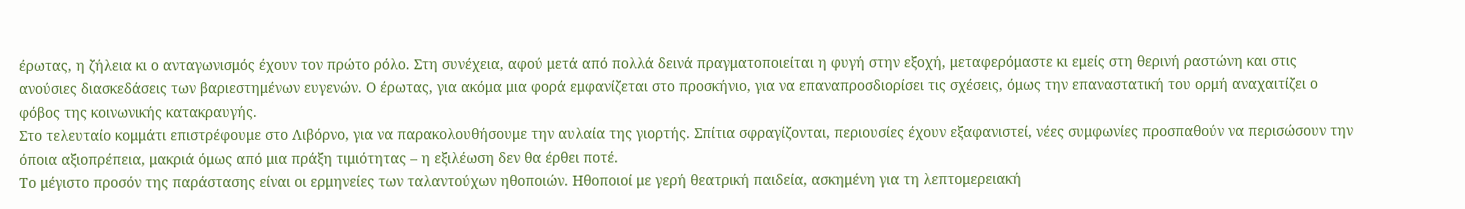έρωτας, η ζήλεια κι ο ανταγωνισμός έχουν τον πρώτο ρόλο. Στη συνέχεια, αφού μετά από πολλά δεινά πραγματοποιείται η φυγή στην εξοχή, μεταφερόμαστε κι εμείς στη θερινή ραστώνη και στις ανούσιες διασκεδάσεις των βαριεστημένων ευγενών. Ο έρωτας, για ακόμα μια φορά εμφανίζεται στο προσκήνιο, για να επαναπροσδιορίσει τις σχέσεις, όμως την επαναστατική του ορμή αναχαιτίζει ο φόβος της κοινωνικής κατακραυγής.
Στο τελευταίο κομμάτι επιστρέφουμε στο Λιβόρνο, για να παρακολουθήσουμε την αυλαία της γιορτής. Σπίτια σφραγίζονται, περιουσίες έχουν εξαφανιστεί, νέες συμφωνίες προσπαθούν να περισώσουν την όποια αξιοπρέπεια, μακριά όμως από μια πράξη τιμιότητας – η εξιλέωση δεν θα έρθει ποτέ.
Το μέγιστο προσόν της παράστασης είναι οι ερμηνείες των ταλαντούχων ηθοποιών. Ηθοποιοί με γερή θεατρική παιδεία, ασκημένη για τη λεπτομερειακή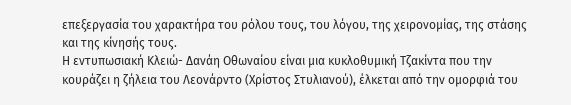επεξεργασία του χαρακτήρα του ρόλου τους, του λόγου, της χειρονομίας, της στάσης και της κίνησής τους.
Η εντυπωσιακή Κλειώ- Δανάη Οθωναίου είναι μια κυκλοθυμική Τζακίντα που την κουράζει η ζήλεια του Λεονάρντο (Χρίστος Στυλιανού), έλκεται από την ομορφιά του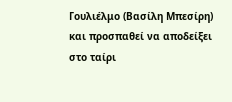Γουλιέλμο (Βασίλη Μπεσίρη) και προσπαθεί να αποδείξει στο ταίρι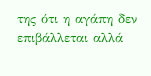της ότι η αγάπη δεν επιβάλλεται αλλά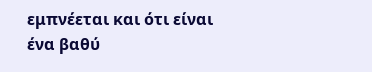εμπνέεται και ότι είναι ένα βαθύ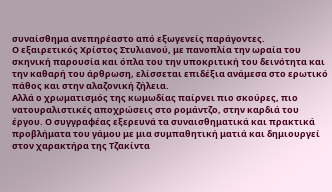συναίσθημα ανεπηρέαστο από εξωγενείς παράγοντες.
Ο εξαιρετικός Χρίστος Στυλιανού, με πανοπλία την ωραία του σκηνική παρουσία και όπλα του την υποκριτική του δεινότητα και την καθαρή του άρθρωση, ελίσσεται επιδέξια ανάμεσα στο ερωτικό πάθος και στην αλαζονική ζήλεια.
Αλλά ο χρωματισμός της κωμωδίας παίρνει πιο σκούρες, πιο νατουραλιστικές αποχρώσεις στο ρομάντζο, στην καρδιά του έργου. Ο συγγραφέας εξερευνά τα συναισθηματικά και πρακτικά προβλήματα του γάμου με μια συμπαθητική ματιά και δημιουργεί στον χαρακτήρα της Τζακίντα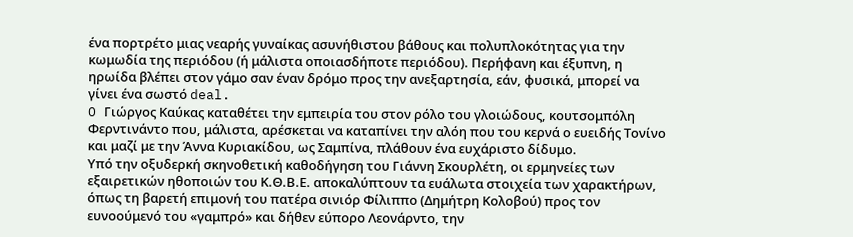ένα πορτρέτο μιας νεαρής γυναίκας ασυνήθιστου βάθους και πολυπλοκότητας για την κωμωδία της περιόδου (ή μάλιστα οποιασδήποτε περιόδου). Περήφανη και έξυπνη, η ηρωίδα βλέπει στον γάμο σαν έναν δρόμο προς την ανεξαρτησία, εάν, φυσικά, μπορεί να γίνει ένα σωστό deal.
O Γιώργος Καύκας καταθέτει την εμπειρία του στον ρόλο του γλοιώδους, κουτσομπόλη Φερντινάντο που, μάλιστα, αρέσκεται να καταπίνει την αλόη που του κερνά ο ευειδής Τονίνο και μαζί με την Άννα Κυριακίδου, ως Σαμπίνα, πλάθουν ένα ευχάριστο δίδυμο.
Υπό την οξυδερκή σκηνοθετική καθοδήγηση του Γιάννη Σκουρλέτη, οι ερμηνείες των εξαιρετικών ηθοποιών του Κ.Θ.Β.Ε. αποκαλύπτουν τα ευάλωτα στοιχεία των χαρακτήρων, όπως τη βαρετή επιμονή του πατέρα σινιόρ Φίλιππο (Δημήτρη Κολοβού) προς τον ευνοούμενό του «γαμπρό» και δήθεν εύπορο Λεονάρντο, την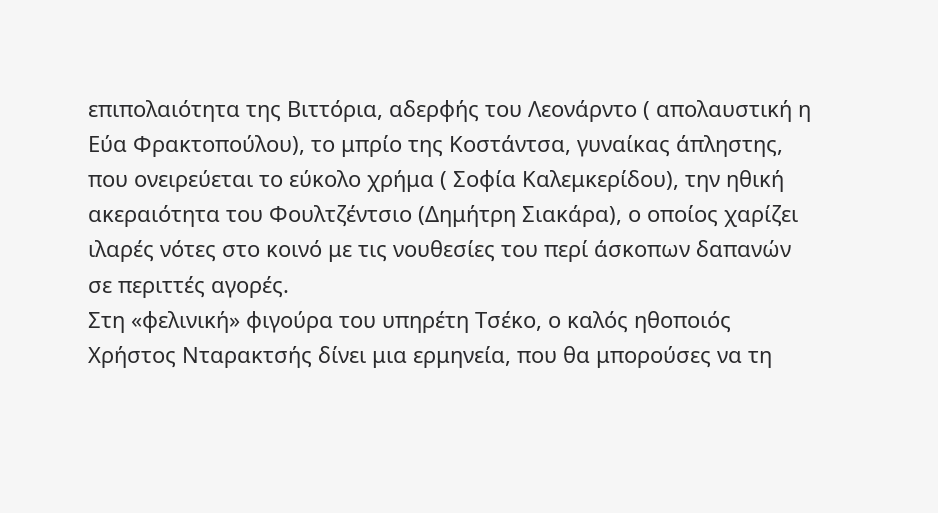επιπολαιότητα της Βιττόρια, αδερφής του Λεονάρντο ( απολαυστική η Εύα Φρακτοπούλου), το μπρίο της Κοστάντσα, γυναίκας άπληστης, που ονειρεύεται το εύκολο χρήμα ( Σοφία Καλεμκερίδου), την ηθική ακεραιότητα του Φουλτζέντσιο (Δημήτρη Σιακάρα), ο οποίος χαρίζει ιλαρές νότες στο κοινό με τις νουθεσίες του περί άσκοπων δαπανών σε περιττές αγορές.
Στη «φελινική» φιγούρα του υπηρέτη Τσέκο, ο καλός ηθοποιός Χρήστος Νταρακτσής δίνει μια ερμηνεία, που θα μπορούσες να τη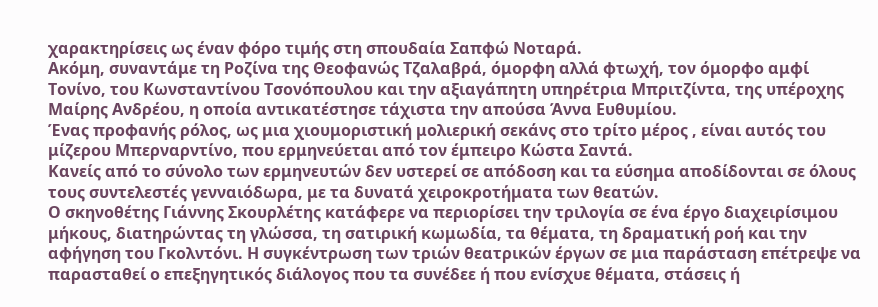χαρακτηρίσεις ως έναν φόρο τιμής στη σπουδαία Σαπφώ Νοταρά.
Ακόμη, συναντάμε τη Ροζίνα της Θεοφανώς Τζαλαβρά, όμορφη αλλά φτωχή, τον όμορφο αμφί Τονίνο, του Κωνσταντίνου Τσονόπουλου και την αξιαγάπητη υπηρέτρια Μπριτζίντα, της υπέροχης Μαίρης Ανδρέου, η οποία αντικατέστησε τάχιστα την απούσα Άννα Ευθυμίου.
Ένας προφανής ρόλος, ως μια χιουμοριστική μολιερική σεκάνς στο τρίτο μέρος , είναι αυτός του μίζερου Μπερναρντίνο, που ερμηνεύεται από τον έμπειρο Κώστα Σαντά.
Κανείς από το σύνολο των ερμηνευτών δεν υστερεί σε απόδοση και τα εύσημα αποδίδονται σε όλους τους συντελεστές γενναιόδωρα, με τα δυνατά χειροκροτήματα των θεατών.
Ο σκηνοθέτης Γιάννης Σκουρλέτης κατάφερε να περιορίσει την τριλογία σε ένα έργο διαχειρίσιμου μήκους, διατηρώντας τη γλώσσα, τη σατιρική κωμωδία, τα θέματα, τη δραματική ροή και την αφήγηση του Γκολντόνι. Η συγκέντρωση των τριών θεατρικών έργων σε μια παράσταση επέτρεψε να παρασταθεί ο επεξηγητικός διάλογος που τα συνέδεε ή που ενίσχυε θέματα, στάσεις ή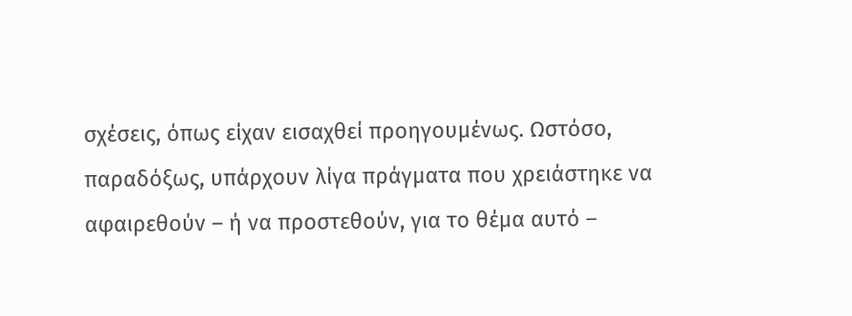σχέσεις, όπως είχαν εισαχθεί προηγουμένως. Ωστόσο, παραδόξως, υπάρχουν λίγα πράγματα που χρειάστηκε να αφαιρεθούν – ή να προστεθούν, για το θέμα αυτό –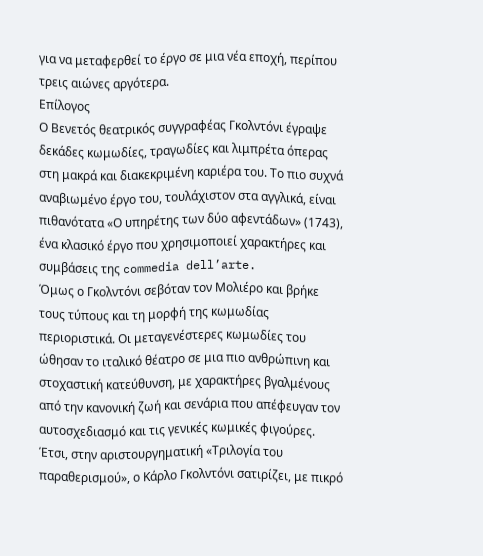για να μεταφερθεί το έργο σε μια νέα εποχή, περίπου τρεις αιώνες αργότερα.
Επίλογος
Ο Βενετός θεατρικός συγγραφέας Γκολντόνι έγραψε δεκάδες κωμωδίες, τραγωδίες και λιμπρέτα όπερας στη μακρά και διακεκριμένη καριέρα του. Το πιο συχνά αναβιωμένο έργο του, τουλάχιστον στα αγγλικά, είναι πιθανότατα «Ο υπηρέτης των δύο αφεντάδων» (1743), ένα κλασικό έργο που χρησιμοποιεί χαρακτήρες και συμβάσεις της commedia dell’arte.
Όμως ο Γκολντόνι σεβόταν τον Μολιέρο και βρήκε τους τύπους και τη μορφή της κωμωδίας περιοριστικά. Οι μεταγενέστερες κωμωδίες του ώθησαν το ιταλικό θέατρο σε μια πιο ανθρώπινη και στοχαστική κατεύθυνση, με χαρακτήρες βγαλμένους από την κανονική ζωή και σενάρια που απέφευγαν τον αυτοσχεδιασμό και τις γενικές κωμικές φιγούρες.
Έτσι, στην αριστουργηματική «Τριλογία του παραθερισμού», ο Κάρλο Γκολντόνι σατιρίζει, με πικρό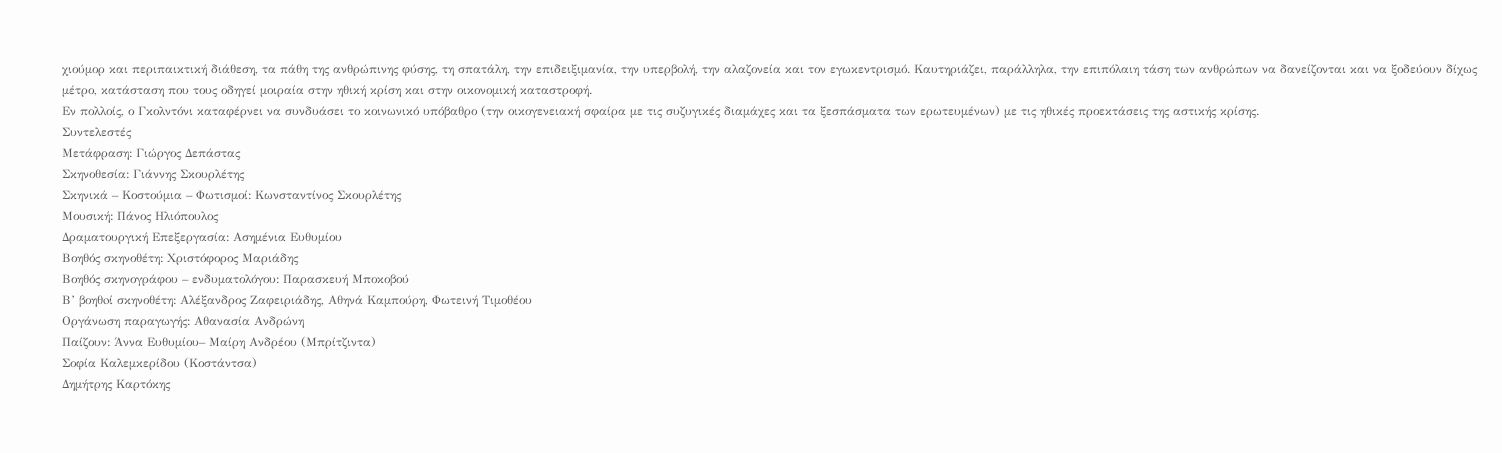χιούμορ και περιπαικτική διάθεση, τα πάθη της ανθρώπινης φύσης, τη σπατάλη, την επιδειξιμανία, την υπερβολή, την αλαζονεία και τον εγωκεντρισμό. Καυτηριάζει, παράλληλα, την επιπόλαιη τάση των ανθρώπων να δανείζονται και να ξοδεύουν δίχως μέτρο, κατάσταση που τους οδηγεί μοιραία στην ηθική κρίση και στην οικονομική καταστροφή.
Εν πολλοίς, ο Γκολντόνι καταφέρνει να συνδυάσει το κοινωνικό υπόβαθρο (την οικογενειακή σφαίρα με τις συζυγικές διαμάχες και τα ξεσπάσματα των ερωτευμένων) με τις ηθικές προεκτάσεις της αστικής κρίσης.
Συντελεστές
Μετάφραση: Γιώργος Δεπάστας
Σκηνοθεσία: Γιάννης Σκουρλέτης
Σκηνικά – Κοστούμια – Φωτισμοί: Κωνσταντίνος Σκουρλέτης
Μουσική: Πάνος Ηλιόπουλος
Δραματουργική Επεξεργασία: Ασημένια Ευθυμίου
Βοηθός σκηνοθέτη: Χριστόφορος Μαριάδης
Βοηθός σκηνογράφου – ενδυματολόγου: Παρασκευή Μποκοβού
Β’ βοηθoί σκηνοθέτη: Αλέξανδρος Ζαφειριάδης, Αθηνά Καμπούρη, Φωτεινή Τιμοθέου
Οργάνωση παραγωγής: Αθανασία Ανδρώνη
Παίζουν: Άννα Ευθυμίου– Μαίρη Ανδρέου (Μπρίτζιντα)
Σοφία Καλεμκερίδου (Κοστάντσα)
Δημήτρης Καρτόκης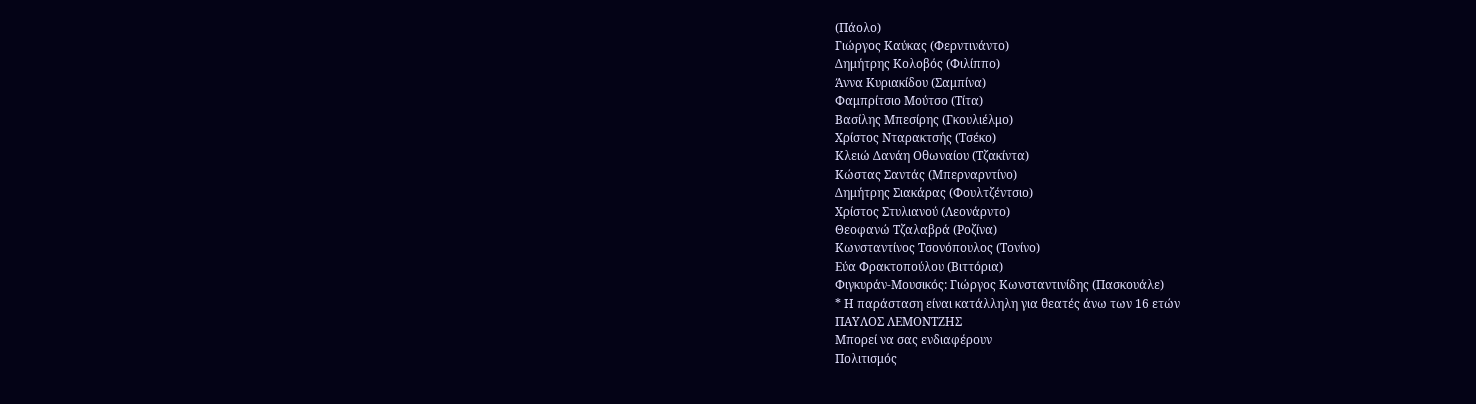(Πάολο)
Γιώργος Καύκας (Φερντινάντο)
Δημήτρης Κολοβός (Φιλίππο)
Άννα Κυριακίδου (Σαμπίνα)
Φαμπρίτσιο Μούτσο (Τίτα)
Βασίλης Μπεσίρης (Γκουλιέλμο)
Χρίστος Νταρακτσής (Τσέκο)
Κλειώ Δανάη Οθωναίου (Τζακίντα)
Κώστας Σαντάς (Μπερναρντίνο)
Δημήτρης Σιακάρας (Φουλτζέντσιο)
Χρίστος Στυλιανού (Λεονάρντο)
Θεοφανώ Τζαλαβρά (Ροζίνα)
Κωνσταντίνος Τσονόπουλος (Τονίνο)
Εύα Φρακτοπούλου (Βιττόρια)
Φιγκυράν-Μουσικός: Γιώργος Κωνσταντινίδης (Πασκουάλε)
* Η παράσταση είναι κατάλληλη για θεατές άνω των 16 ετών
ΠΑΥΛΟΣ ΛΕΜΟΝΤΖΗΣ
Μπορεί να σας ενδιαφέρουν
Πολιτισμός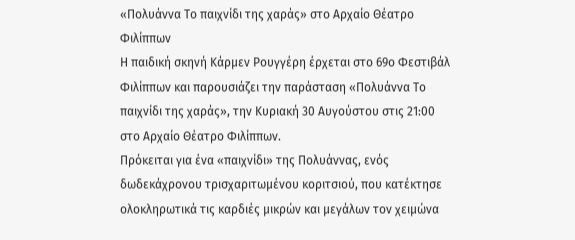«Πολυάννα Το παιχνίδι της χαράς» στο Αρχαίο Θέατρο Φιλίππων
Η παιδική σκηνή Κάρμεν Ρουγγέρη έρχεται στο 69ο Φεστιβάλ Φιλίππων και παρουσιάζει την παράσταση «Πολυάννα Το παιχνίδι της χαράς», την Κυριακή 30 Αυγούστου στις 21:00 στο Αρχαίο Θέατρο Φιλίππων.
Πρόκειται για ένα «παιχνίδι» της Πολυάννας, ενός δωδεκάχρονου τρισχαριτωμένου κοριτσιού, που κατέκτησε ολοκληρωτικά τις καρδιές μικρών και μεγάλων τον χειμώνα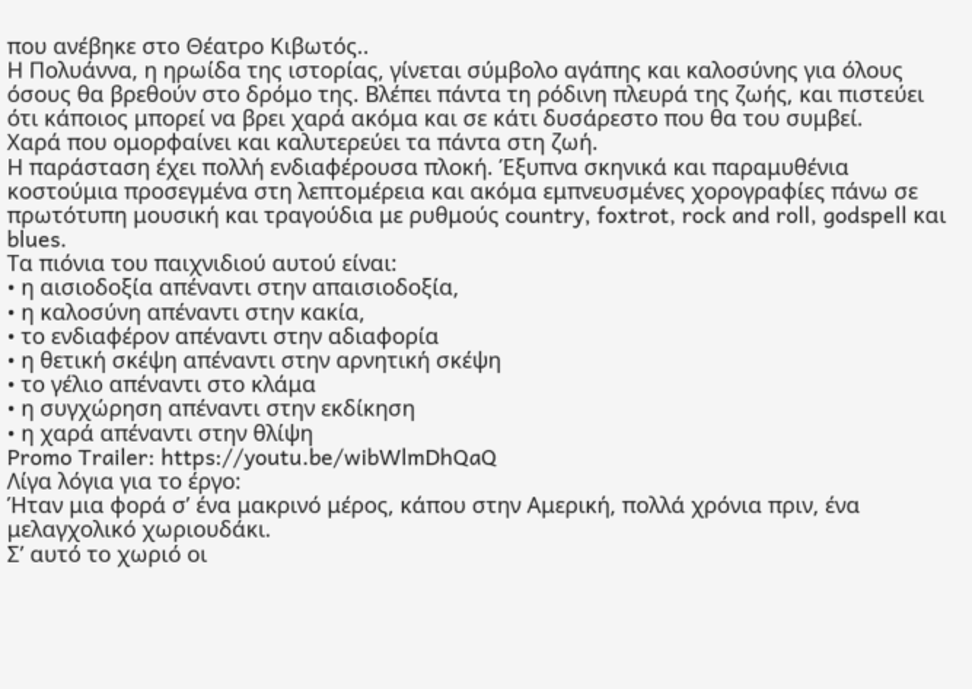που ανέβηκε στο Θέατρο Κιβωτός..
Η Πολυάννα, η ηρωίδα της ιστορίας, γίνεται σύμβολο αγάπης και καλοσύνης για όλους όσους θα βρεθούν στο δρόμο της. Βλέπει πάντα τη ρόδινη πλευρά της ζωής, και πιστεύει ότι κάποιος μπορεί να βρει χαρά ακόμα και σε κάτι δυσάρεστο που θα του συμβεί.
Χαρά που ομορφαίνει και καλυτερεύει τα πάντα στη ζωή.
Η παράσταση έχει πολλή ενδιαφέρουσα πλοκή. Έξυπνα σκηνικά και παραμυθένια κοστούμια προσεγμένα στη λεπτομέρεια και ακόμα εμπνευσμένες χορογραφίες πάνω σε πρωτότυπη μουσική και τραγούδια με ρυθμούς country, foxtrot, rock and roll, godspell και blues.
Τα πιόνια του παιχνιδιού αυτού είναι:
• η αισιοδοξία απέναντι στην απαισιοδοξία,
• η καλοσύνη απέναντι στην κακία,
• το ενδιαφέρον απέναντι στην αδιαφορία
• η θετική σκέψη απέναντι στην αρνητική σκέψη
• το γέλιο απέναντι στο κλάμα
• η συγχώρηση απέναντι στην εκδίκηση
• η χαρά απέναντι στην θλίψη
Promo Trailer: https://youtu.be/wibWlmDhQaQ
Λίγα λόγια για το έργο:
Ήταν μια φορά σ’ ένα μακρινό μέρος, κάπου στην Αμερική, πολλά χρόνια πριν, ένα μελαγχολικό χωριουδάκι.
Σ’ αυτό το χωριό οι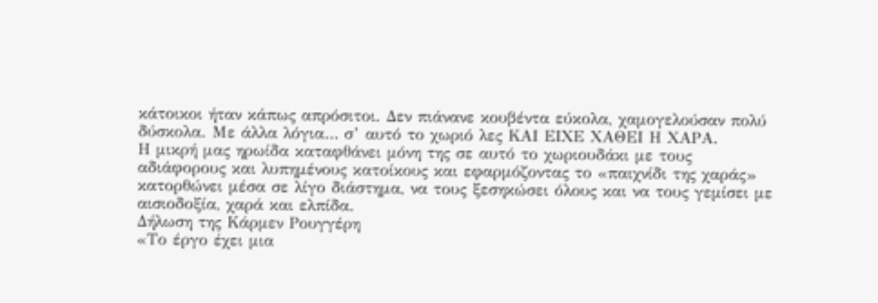κάτοικοι ήταν κάπως απρόσιτοι. Δεν πιάνανε κουβέντα εύκολα, χαμογελούσαν πολύ δύσκολα. Με άλλα λόγια… σ’ αυτό το χωριό λες ΚΑΙ ΕΙΧΕ ΧΑΘΕΙ Η ΧΑΡΑ.
Η μικρή μας ηρωίδα καταφθάνει μόνη της σε αυτό το χωριουδάκι με τους αδιάφορους και λυπημένους κατοίκους και εφαρμόζοντας το «παιχνίδι της χαράς» κατορθώνει μέσα σε λίγο διάστημα, να τους ξεσηκώσει όλους και να τους γεμίσει με αισιοδοξία, χαρά και ελπίδα.
Δήλωση της Κάρμεν Ρουγγέρη
«Το έργο έχει μια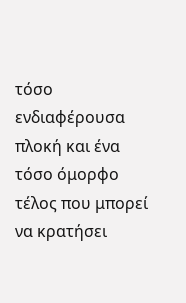τόσο ενδιαφέρουσα πλοκή και ένα τόσο όμορφο τέλος που μπορεί να κρατήσει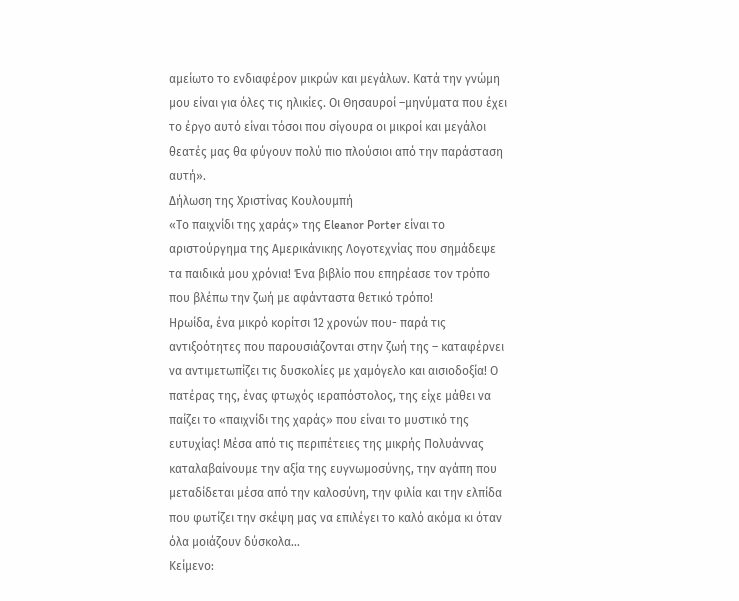αμείωτο το ενδιαφέρον μικρών και μεγάλων. Κατά την γνώμη μου είναι για όλες τις ηλικίες. Οι Θησαυροί –μηνύματα που έχει το έργο αυτό είναι τόσοι που σίγουρα οι μικροί και μεγάλοι θεατές μας θα φύγουν πολύ πιο πλούσιοι από την παράσταση αυτή».
Δήλωση της Χριστίνας Κουλουμπή
«Το παιχνίδι της χαράς» της Eleanor Porter είναι το αριστούργημα της Αμερικάνικης Λογοτεχνίας που σημάδεψε τα παιδικά μου χρόνια! Ένα βιβλίο που επηρέασε τον τρόπο που βλέπω την ζωή με αφάνταστα θετικό τρόπο!
Ηρωίδα, ένα μικρό κορίτσι 12 χρονών που- παρά τις αντιξοότητες που παρουσιάζονται στην ζωή της – καταφέρνει να αντιμετωπίζει τις δυσκολίες με χαμόγελο και αισιοδοξία! Ο πατέρας της, ένας φτωχός ιεραπόστολος, της είχε μάθει να παίζει το «παιχνίδι της χαράς» που είναι το μυστικό της ευτυχίας! Μέσα από τις περιπέτειες της μικρής Πολυάννας καταλαβαίνουμε την αξία της ευγνωμοσύνης, την αγάπη που μεταδίδεται μέσα από την καλοσύνη, την φιλία και την ελπίδα που φωτίζει την σκέψη μας να επιλέγει το καλό ακόμα κι όταν όλα μοιάζουν δύσκολα…
Κείμενο: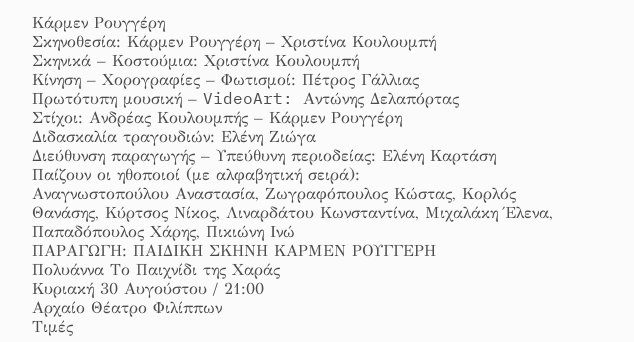Κάρμεν Ρουγγέρη
Σκηνοθεσία: Κάρμεν Ρουγγέρη – Χριστίνα Κουλουμπή
Σκηνικά – Κοστούμια: Χριστίνα Κουλουμπή
Κίνηση – Χορογραφίες – Φωτισμοί: Πέτρος Γάλλιας
Πρωτότυπη μουσική – VideoArt: Αντώνης Δελαπόρτας
Στίχοι: Ανδρέας Κουλουμπής – Κάρμεν Ρουγγέρη
Διδασκαλία τραγουδιών: Ελένη Ζιώγα
Διεύθυνση παραγωγής – Υπεύθυνη περιοδείας: Ελένη Καρτάση
Παίζουν οι ηθοποιοί (με αλφαβητική σειρά):
Αναγνωστοπούλου Αναστασία, Ζωγραφόπουλος Κώστας, Κορλός Θανάσης, Κύρτσος Νίκος, Λιναρδάτου Κωνσταντίνα, Μιχαλάκη Έλενα, Παπαδόπουλος Χάρης, Πικιώνη Ινώ
ΠΑΡΑΓΩΓΗ: ΠΑΙΔΙΚΗ ΣΚΗΝΗ ΚΑΡΜΕΝ ΡΟΥΓΓΕΡΗ
Πολυάννα Το Παιχνίδι της Χαράς
Κυριακή 30 Αυγούστου / 21:00
Αρχαίο Θέατρο Φιλίππων
Τιμές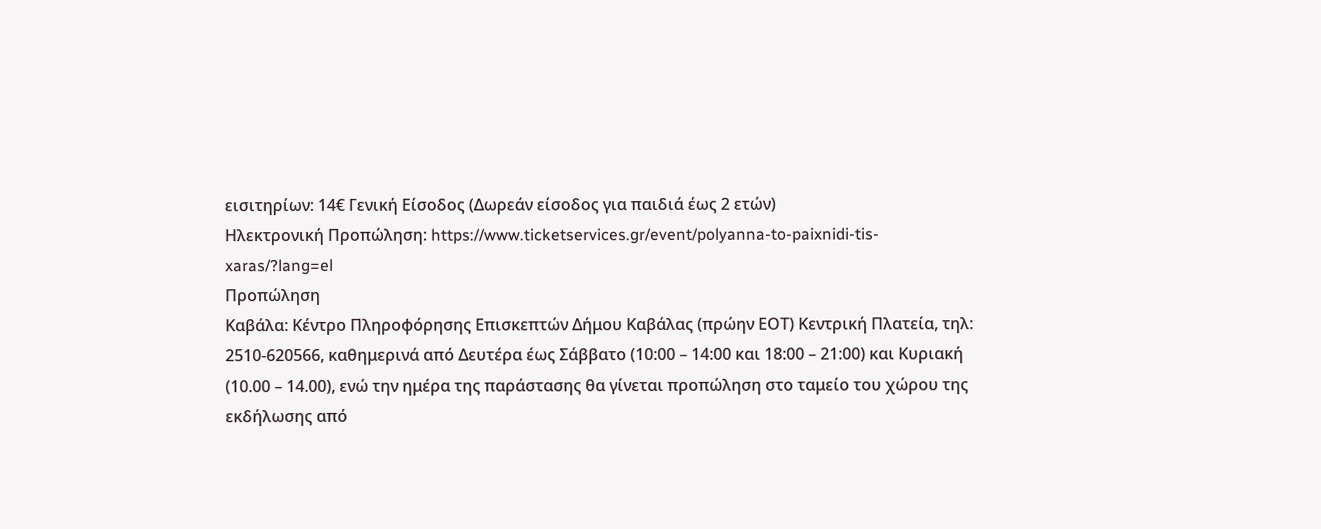εισιτηρίων: 14€ Γενική Είσοδος (Δωρεάν είσοδος για παιδιά έως 2 ετών)
Ηλεκτρονική Προπώληση: https://www.ticketservices.gr/event/polyanna-to-paixnidi-tis-xaras/?lang=el
Προπώληση
Καβάλα: Κέντρο Πληροφόρησης Επισκεπτών Δήμου Καβάλας (πρώην ΕΟΤ) Κεντρική Πλατεία, τηλ: 2510-620566, καθημερινά από Δευτέρα έως Σάββατο (10:00 – 14:00 και 18:00 – 21:00) και Κυριακή (10.00 – 14.00), ενώ την ημέρα της παράστασης θα γίνεται προπώληση στο ταμείο του χώρου της εκδήλωσης από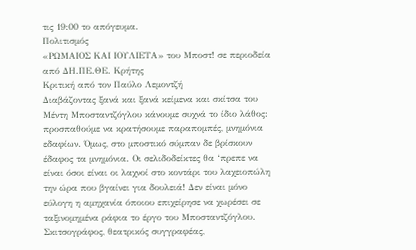τις 19:00 το απόγευμα.
Πολιτισμός
«ΡΩΜΑΙΟΣ ΚΑΙ ΙΟΥΛΙΕΤΑ» του Μποστ! σε περιοδεία από ΔΗ.ΠΕ.ΘΕ. Κρήτης
Κριτική από τον Παύλο Λεμοντζή
Διαβάζοντας ξανά και ξανά κείμενα και σκίτσα του Μέντη Μποσταντζόγλου κάνουμε συχνά το ίδιο λάθος: προσπαθούμε να κρατήσουμε παραπομπές, μνημόνια εδαφίων. Όμως, στο μποστικό σύμπαν δε βρίσκουν έδαφος τα μνημόνια. Οι σελιδοδείκτες θα ‘πρεπε να είναι όσοι είναι οι λαχνοί στο κοντάρι του λαχειοπώλη την ώρα που βγαίνει για δουλειά! Δεν είναι μόνο εύλογη η αμηχανία όποιου επιχείρησε να χωρέσει σε ταξινομημένα ράφια το έργο του Μποσταντζόγλου.
Σκιτσογράφος, θεατρικός συγγραφέας,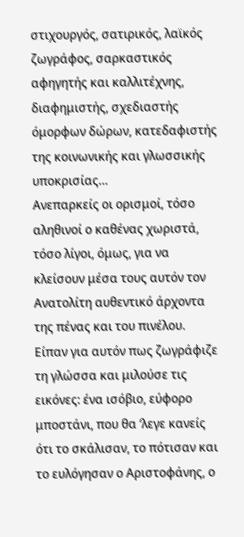στιχουργός, σατιρικός, λαϊκός ζωγράφος, σαρκαστικός αφηγητής και καλλιτέχνης, διαφημιστής, σχεδιαστής όμορφων δώρων, κατεδαφιστής της κοινωνικής και γλωσσικής υποκρισίας…
Ανεπαρκείς οι ορισμοί, τόσο αληθινοί ο καθένας χωριστά, τόσο λίγοι, όμως, για να κλείσουν μέσα τους αυτόν τον Ανατολίτη αυθεντικό άρχοντα της πένας και του πινέλου.
Είπαν για αυτόν πως ζωγράφιζε τη γλώσσα και μιλούσε τις εικόνες: ένα ισόβιο, εύφορο μποστάνι, που θα ‘λεγε κανείς ότι το σκάλισαν, το πότισαν και το ευλόγησαν ο Αριστοφάνης, ο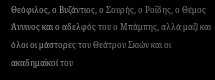Θεόφιλος, ο Βυζάντιος, ο Σουρής, ο Ροΐδης, ο Θέμος Άννινος και ο αδελφός του ο Μπάμπης, αλλά μαζί και όλοι οι μάστορες του Θεάτρου Σκιών και οι ακαδημαϊκοί του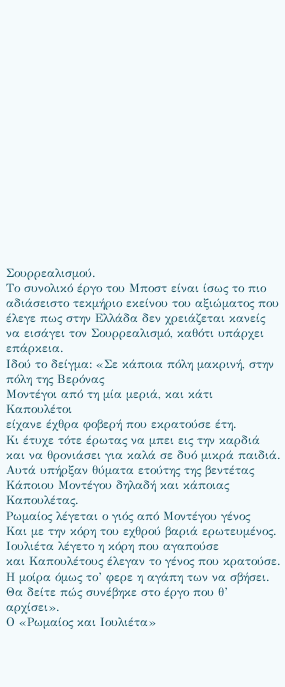Σουρρεαλισμού.
Το συνολικό έργο του Μποστ είναι ίσως το πιο αδιάσειστο τεκμήριο εκείνου του αξιώματος που έλεγε πως στην Ελλάδα δεν χρειάζεται κανείς να εισάγει τον Σουρρεαλισμό, καθότι υπάρχει επάρκεια.
Ιδού το δείγμα: «Σε κάποια πόλη μακρινή, στην πόλη της Βερόνας
Μοντέγοι από τη μία μεριά, και κάτι Καπουλέτοι
είχανε έχθρα φοβερή που εκρατούσε έτη.
Κι έτυχε τότε έρωτας να μπει εις την καρδιά
και να θρονιάσει για καλά σε δυό μικρά παιδιά.
Αυτά υπήρξαν θύματα ετούτης της βεντέτας
Κάποιου Μοντέγου δηλαδή και κάποιας Καπουλέτας.
Ρωμαίος λέγεται ο γιός από Μοντέγου γένος
Και με την κόρη του εχθρού βαριά ερωτευμένος.
Ιουλιέτα λέγετο η κόρη που αγαπούσε
και Καπουλέτους έλεγαν το γένος που κρατούσε.
Η μοίρα όμως το’ φερε η αγάπη των να σβήσει.
Θα δείτε πώς συνέβηκε στο έργο που θ’ αρχίσει».
Ο «Ρωμαίος και Ιουλιέτα»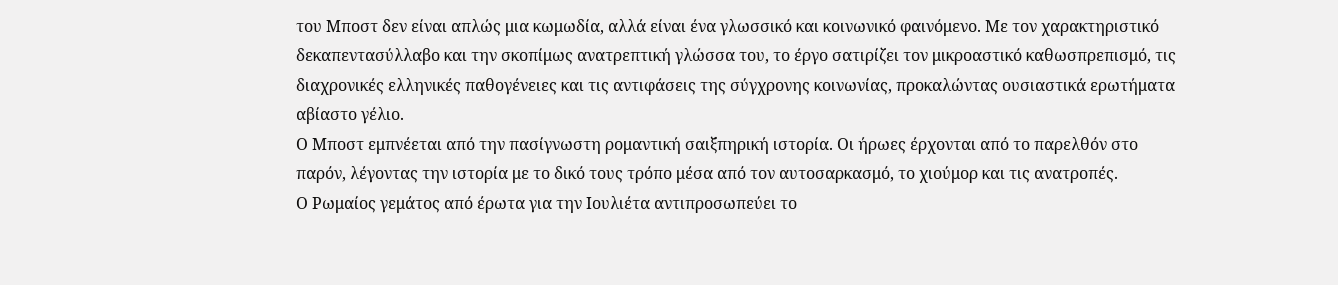του Μποστ δεν είναι απλώς μια κωμωδία, αλλά είναι ένα γλωσσικό και κοινωνικό φαινόμενο. Με τον χαρακτηριστικό δεκαπεντασύλλαβο και την σκοπίμως ανατρεπτική γλώσσα του, το έργο σατιρίζει τον μικροαστικό καθωσπρεπισμό, τις διαχρονικές ελληνικές παθογένειες και τις αντιφάσεις της σύγχρονης κοινωνίας, προκαλώντας ουσιαστικά ερωτήματα αβίαστο γέλιο.
Ο Μποστ εμπνέεται από την πασίγνωστη ρομαντική σαιξπηρική ιστορία. Οι ήρωες έρχονται από το παρελθόν στο παρόν, λέγοντας την ιστορία με το δικό τους τρόπο μέσα από τον αυτοσαρκασμό, το χιούμορ και τις ανατροπές.
Ο Ρωμαίος γεμάτος από έρωτα για την Ιουλιέτα αντιπροσωπεύει το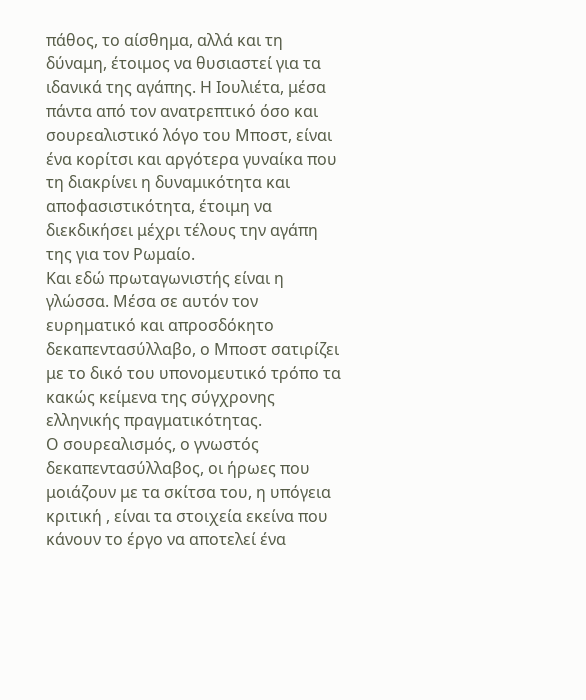πάθος, το αίσθημα, αλλά και τη δύναμη, έτοιμος να θυσιαστεί για τα ιδανικά της αγάπης. Η Ιουλιέτα, μέσα πάντα από τον ανατρεπτικό όσο και σουρεαλιστικό λόγο του Μποστ, είναι ένα κορίτσι και αργότερα γυναίκα που τη διακρίνει η δυναμικότητα και αποφασιστικότητα, έτοιμη να διεκδικήσει μέχρι τέλους την αγάπη της για τον Ρωμαίο.
Και εδώ πρωταγωνιστής είναι η γλώσσα. Μέσα σε αυτόν τον ευρηματικό και απροσδόκητο δεκαπεντασύλλαβο, ο Μποστ σατιρίζει με το δικό του υπονομευτικό τρόπο τα κακώς κείμενα της σύγχρονης ελληνικής πραγματικότητας.
Ο σουρεαλισμός, ο γνωστός δεκαπεντασύλλαβος, οι ήρωες που μοιάζουν με τα σκίτσα του, η υπόγεια κριτική , είναι τα στοιχεία εκείνα που κάνουν το έργο να αποτελεί ένα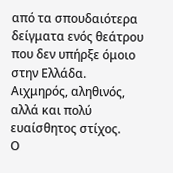από τα σπουδαιότερα δείγματα ενός θεάτρου που δεν υπήρξε όμοιο στην Ελλάδα.
Αιχμηρός, αληθινός, αλλά και πολύ ευαίσθητος στίχος.
Ο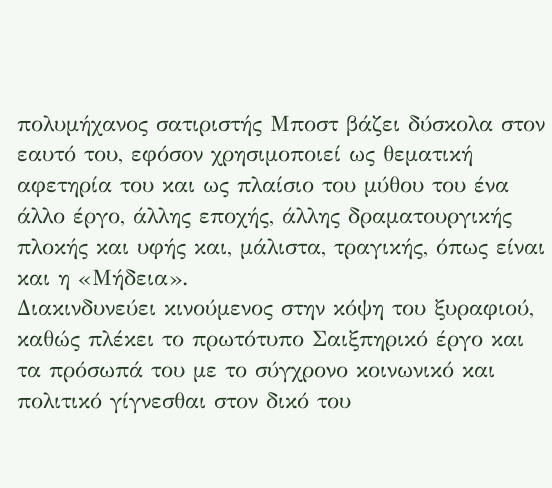πολυμήχανος σατιριστής Μποστ βάζει δύσκολα στον εαυτό του, εφόσον χρησιμοποιεί ως θεματική αφετηρία του και ως πλαίσιο του μύθου του ένα άλλο έργο, άλλης εποχής, άλλης δραματουργικής πλοκής και υφής και, μάλιστα, τραγικής, όπως είναι και η «Μήδεια».
Διακινδυνεύει κινούμενος στην κόψη του ξυραφιού, καθώς πλέκει το πρωτότυπο Σαιξπηρικό έργο και τα πρόσωπά του με το σύγχρονο κοινωνικό και πολιτικό γίγνεσθαι στον δικό του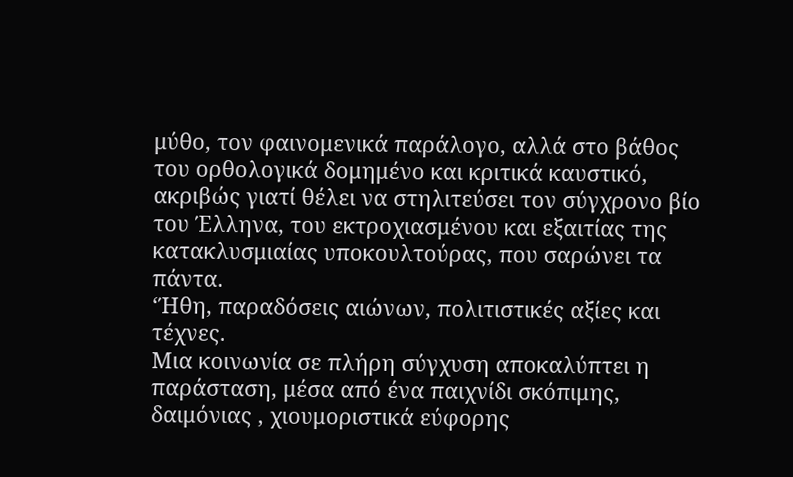μύθο, τον φαινομενικά παράλογο, αλλά στο βάθος του ορθολογικά δομημένο και κριτικά καυστικό, ακριβώς γιατί θέλει να στηλιτεύσει τον σύγχρονο βίο του Έλληνα, του εκτροχιασμένου και εξαιτίας της κατακλυσμιαίας υποκουλτούρας, που σαρώνει τα πάντα.
‘Ήθη, παραδόσεις αιώνων, πολιτιστικές αξίες και τέχνες.
Μια κοινωνία σε πλήρη σύγχυση αποκαλύπτει η παράσταση, μέσα από ένα παιχνίδι σκόπιμης, δαιμόνιας , χιουμοριστικά εύφορης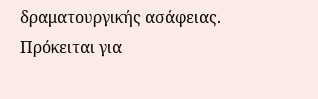δραματουργικής ασάφειας. Πρόκειται για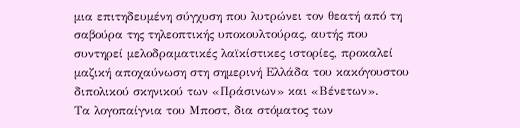μια επιτηδευμένη σύγχυση που λυτρώνει τον θεατή από τη σαβούρα της τηλεοπτικής υποκουλτούρας, αυτής που συντηρεί μελοδραματικές λαϊκίστικες ιστορίες, προκαλεί μαζική αποχαύνωση στη σημερινή Ελλάδα του κακόγουστου διπολικού σκηνικού των «Πράσινων» και «Βένετων».
Τα λογοπαίγνια του Μποστ, δια στόματος των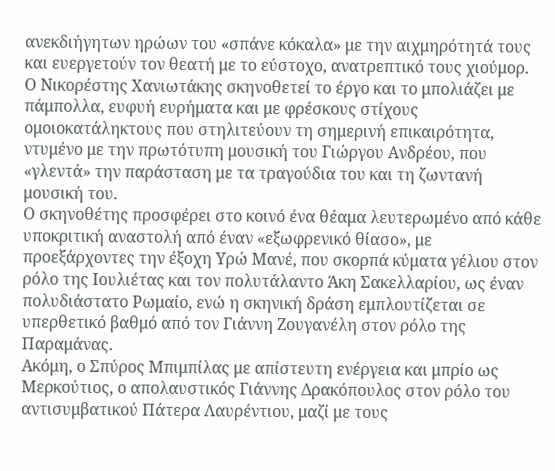ανεκδιήγητων ηρώων του «σπάνε κόκαλα» με την αιχμηρότητά τους και ευεργετούν τον θεατή με το εύστοχο, ανατρεπτικό τους χιούμορ.
Ο Νικορέστης Χανιωτάκης σκηνοθετεί το έργο και το μπολιάζει με πάμπολλα, ευφυή ευρήματα και με φρέσκους στίχους ομοιοκατάληκτους που στηλιτεύουν τη σημερινή επικαιρότητα, ντυμένο με την πρωτότυπη μουσική του Γιώργου Ανδρέου, που «γλεντά» την παράσταση με τα τραγούδια του και τη ζωντανή μουσική του.
Ο σκηνοθέτης προσφέρει στο κοινό ένα θέαμα λευτερωμένο από κάθε υποκριτική αναστολή από έναν «εξωφρενικό θίασο», με προεξάρχοντες την έξοχη Υρώ Μανέ, που σκορπά κύματα γέλιου στον ρόλο της Ιουλιέτας και τον πολυτάλαντο Άκη Σακελλαρίου, ως έναν πολυδιάστατο Ρωμαίο, ενώ η σκηνική δράση εμπλουτίζεται σε υπερθετικό βαθμό από τον Γιάννη Ζουγανέλη στον ρόλο της Παραμάνας.
Ακόμη, ο Σπύρος Μπιμπίλας με απίστευτη ενέργεια και μπρίο ως Μερκούτιος, ο απολαυστικός Γιάννης Δρακόπουλος στον ρόλο του αντισυμβατικού Πάτερα Λαυρέντιου, μαζί με τους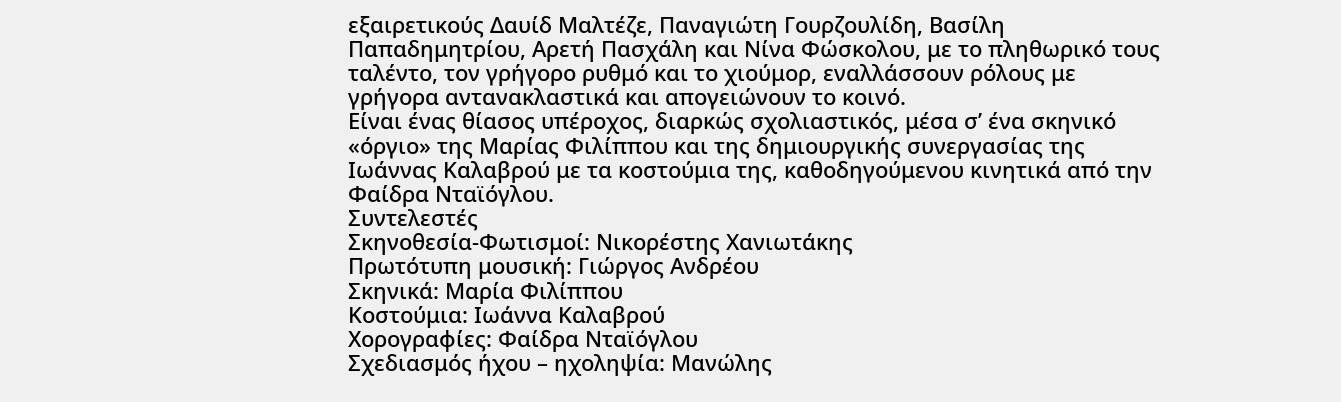εξαιρετικούς Δαυίδ Μαλτέζε, Παναγιώτη Γουρζουλίδη, Βασίλη Παπαδημητρίου, Αρετή Πασχάλη και Νίνα Φώσκολου, με το πληθωρικό τους ταλέντο, τον γρήγορο ρυθμό και το χιούμορ, εναλλάσσουν ρόλους με γρήγορα αντανακλαστικά και απογειώνουν το κοινό.
Είναι ένας θίασος υπέροχος, διαρκώς σχολιαστικός, μέσα σ’ ένα σκηνικό «όργιο» της Μαρίας Φιλίππου και της δημιουργικής συνεργασίας της Ιωάννας Καλαβρού με τα κοστούμια της, καθοδηγούμενου κινητικά από την Φαίδρα Νταϊόγλου.
Συντελεστές
Σκηνοθεσία-Φωτισμοί: Νικορέστης Χανιωτάκης
Πρωτότυπη μουσική: Γιώργος Ανδρέου
Σκηνικά: Μαρία Φιλίππου
Κοστούμια: Ιωάννα Καλαβρού
Χορογραφίες: Φαίδρα Νταϊόγλου
Σχεδιασμός ήχου – ηχοληψία: Μανώλης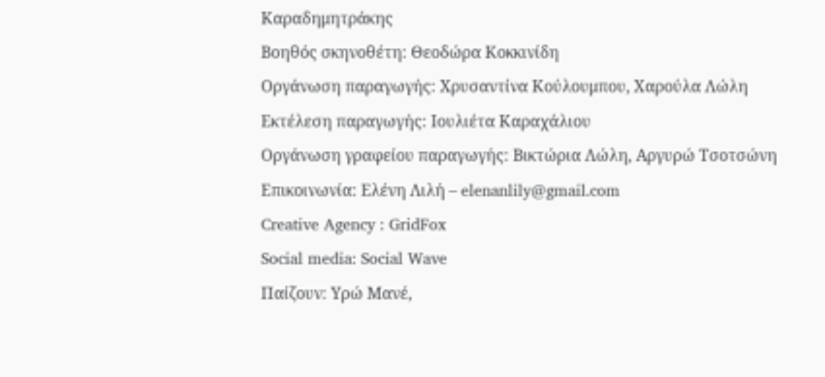Καραδημητράκης
Βοηθός σκηνοθέτη: Θεοδώρα Κοκκινίδη
Οργάνωση παραγωγής: Χρυσαντίνα Κούλουμπου, Χαρούλα Λώλη
Εκτέλεση παραγωγής: Ιουλιέτα Καραχάλιου
Οργάνωση γραφείου παραγωγής: Βικτώρια Λώλη, Αργυρώ Τσοτσώνη
Επικοινωνία: Ελένη Λιλή – elenanlily@gmail.com
Creative Agency : GridFox
Social media: Social Wave
Παίζουν: Υρώ Μανέ,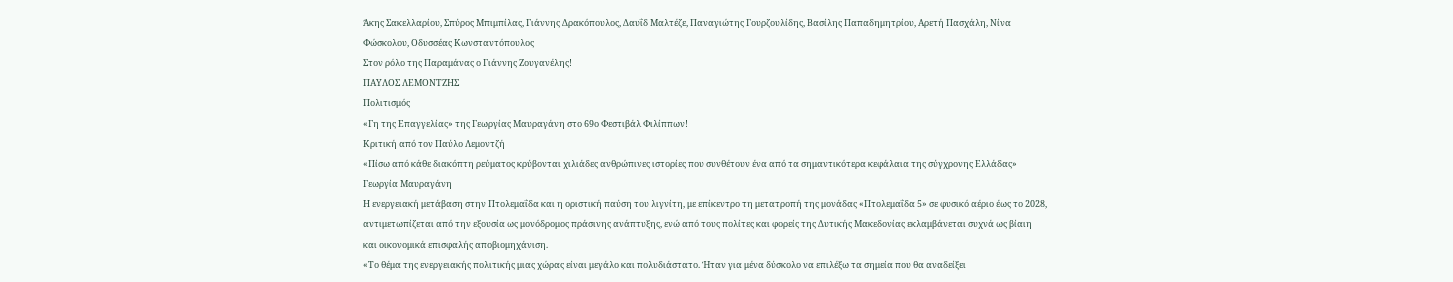Άκης Σακελλαρίου, Σπύρος Μπιμπίλας, Γιάννης Δρακόπουλος, Δαυΐδ Μαλτέζε, Παναγιώτης Γουρζουλίδης, Βασίλης Παπαδημητρίου, Αρετή Πασχάλη, Νίνα Φώσκολου, Οδυσσέας Κωνσταντόπουλος
Στον ρόλο της Παραμάνας ο Γιάννης Ζουγανέλης!
ΠΑΥΛΟΣ ΛΕΜΟΝΤΖΗΣ
Πολιτισμός
«Γη της Επαγγελίας» της Γεωργίας Μαυραγάνη στο 69ο Φεστιβάλ Φιλίππων!
Κριτική από τον Παύλο Λεμοντζή
«Πίσω από κάθε διακόπτη ρεύματος κρύβονται χιλιάδες ανθρώπινες ιστορίες που συνθέτουν ένα από τα σημαντικότερα κεφάλαια της σύγχρονης Ελλάδας»
Γεωργία Μαυραγάνη
Η ενεργειακή μετάβαση στην Πτολεμαΐδα και η οριστική παύση του λιγνίτη, με επίκεντρο τη μετατροπή της μονάδας «Πτολεμαΐδα 5» σε φυσικό αέριο έως το 2028, αντιμετωπίζεται από την εξουσία ως μονόδρομος πράσινης ανάπτυξης, ενώ από τους πολίτες και φορείς της Δυτικής Μακεδονίας εκλαμβάνεται συχνά ως βίαιη και οικονομικά επισφαλής αποβιομηχάνιση.
«Το θέμα της ενεργειακής πολιτικής μιας χώρας είναι μεγάλο και πολυδιάστατο. Ήταν για μένα δύσκολο να επιλέξω τα σημεία που θα αναδείξει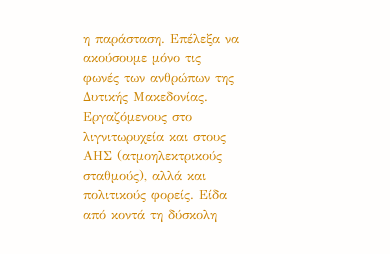η παράσταση. Επέλεξα να ακούσουμε μόνο τις φωνές των ανθρώπων της Δυτικής Μακεδονίας. Εργαζόμενους στο λιγνιτωρυχεία και στους ΑΗΣ (ατμοηλεκτρικούς σταθμούς), αλλά και πολιτικούς φορείς. Είδα από κοντά τη δύσκολη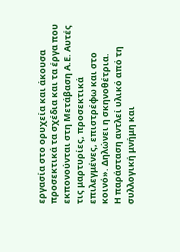εργασία στο ορυχεία και άκουσα προσεκτικά τα σχέδια και τα έργα που εκπονούνται στη Μετάβαση Α.Ε. Αυτές τις μαρτυρίες, προσεκτικά επιλεγμένες, επιστρέφω και στο κοινό». Δηλώνει η σκηνοθέτρια.
Η παράσταση αντλεί υλικό από τη συλλογική μνήμη και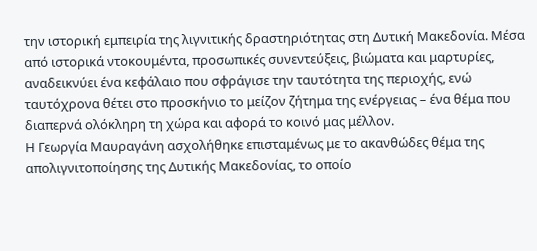την ιστορική εμπειρία της λιγνιτικής δραστηριότητας στη Δυτική Μακεδονία. Μέσα από ιστορικά ντοκουμέντα, προσωπικές συνεντεύξεις, βιώματα και μαρτυρίες, αναδεικνύει ένα κεφάλαιο που σφράγισε την ταυτότητα της περιοχής, ενώ ταυτόχρονα θέτει στο προσκήνιο το μείζον ζήτημα της ενέργειας – ένα θέμα που διαπερνά ολόκληρη τη χώρα και αφορά το κοινό μας μέλλον.
Η Γεωργία Μαυραγάνη ασχολήθηκε επισταμένως με το ακανθώδες θέμα της απολιγνιτοποίησης της Δυτικής Μακεδονίας, το οποίο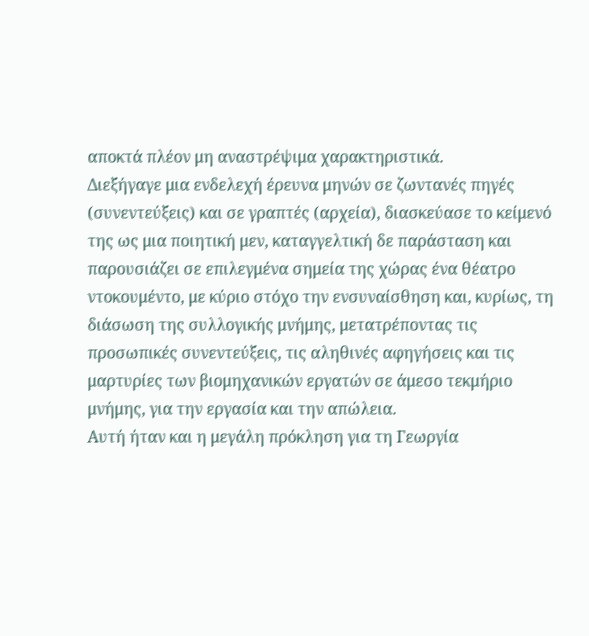αποκτά πλέον μη αναστρέψιμα χαρακτηριστικά.
Διεξήγαγε μια ενδελεχή έρευνα μηνών σε ζωντανές πηγές (συνεντεύξεις) και σε γραπτές (αρχεία), διασκεύασε το κείμενό της ως μια ποιητική μεν, καταγγελτική δε παράσταση και παρουσιάζει σε επιλεγμένα σημεία της χώρας ένα θέατρο ντοκουμέντο, με κύριο στόχο την ενσυναίσθηση και, κυρίως, τη διάσωση της συλλογικής μνήμης, μετατρέποντας τις προσωπικές συνεντεύξεις, τις αληθινές αφηγήσεις και τις μαρτυρίες των βιομηχανικών εργατών σε άμεσο τεκμήριο μνήμης, για την εργασία και την απώλεια.
Αυτή ήταν και η μεγάλη πρόκληση για τη Γεωργία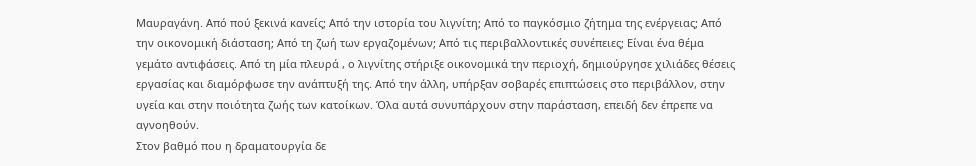Μαυραγάνη. Από πού ξεκινά κανείς; Από την ιστορία του λιγνίτη; Από το παγκόσμιο ζήτημα της ενέργειας; Από την οικονομική διάσταση; Από τη ζωή των εργαζομένων; Από τις περιβαλλοντικές συνέπειες; Είναι ένα θέμα γεμάτο αντιφάσεις. Από τη μία πλευρά , ο λιγνίτης στήριξε οικονομικά την περιοχή, δημιούργησε χιλιάδες θέσεις εργασίας και διαμόρφωσε την ανάπτυξή της. Από την άλλη, υπήρξαν σοβαρές επιπτώσεις στο περιβάλλον, στην υγεία και στην ποιότητα ζωής των κατοίκων. Όλα αυτά συνυπάρχουν στην παράσταση, επειδή δεν έπρεπε να αγνοηθούν.
Στον βαθμό που η δραματουργία δε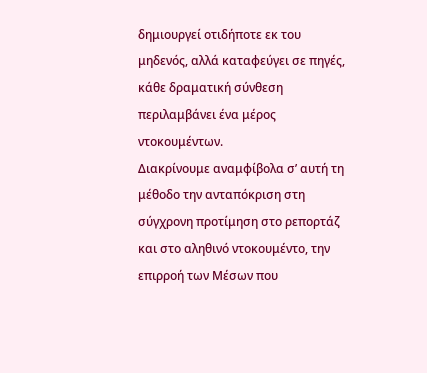δημιουργεί οτιδήποτε εκ του μηδενός, αλλά καταφεύγει σε πηγές, κάθε δραματική σύνθεση περιλαμβάνει ένα μέρος ντοκουμέντων.
Διακρίνουμε αναμφίβολα σ’ αυτή τη μέθοδο την ανταπόκριση στη σύγχρονη προτίμηση στο ρεπορτάζ και στο αληθινό ντοκουμέντο, την επιρροή των Μέσων που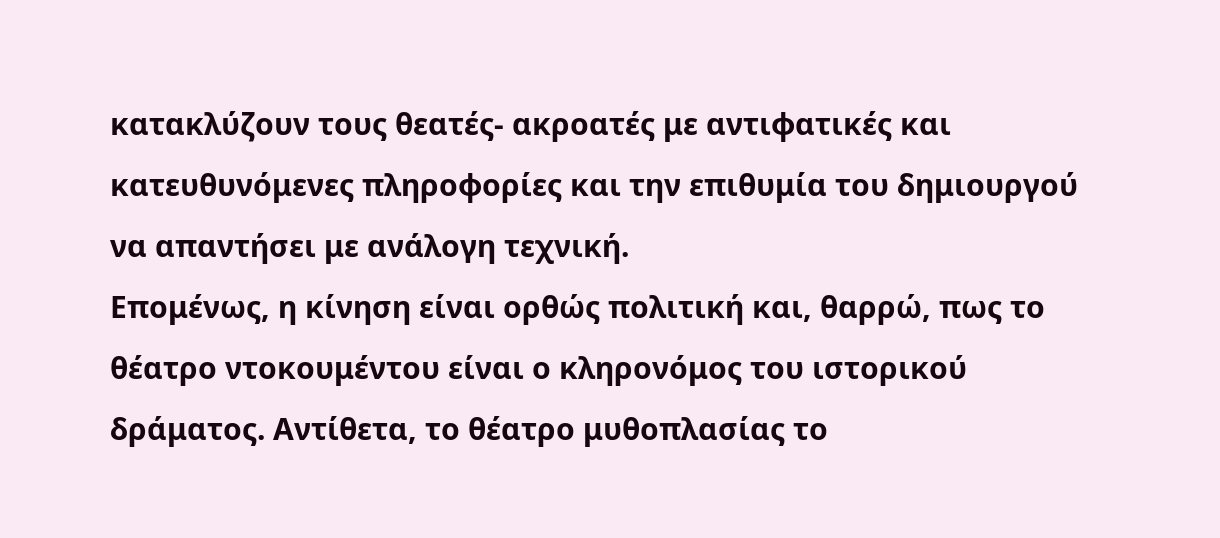κατακλύζουν τους θεατές- ακροατές με αντιφατικές και κατευθυνόμενες πληροφορίες και την επιθυμία του δημιουργού να απαντήσει με ανάλογη τεχνική.
Επομένως, η κίνηση είναι ορθώς πολιτική και, θαρρώ, πως το θέατρο ντοκουμέντου είναι ο κληρονόμος του ιστορικού δράματος. Αντίθετα, το θέατρο μυθοπλασίας το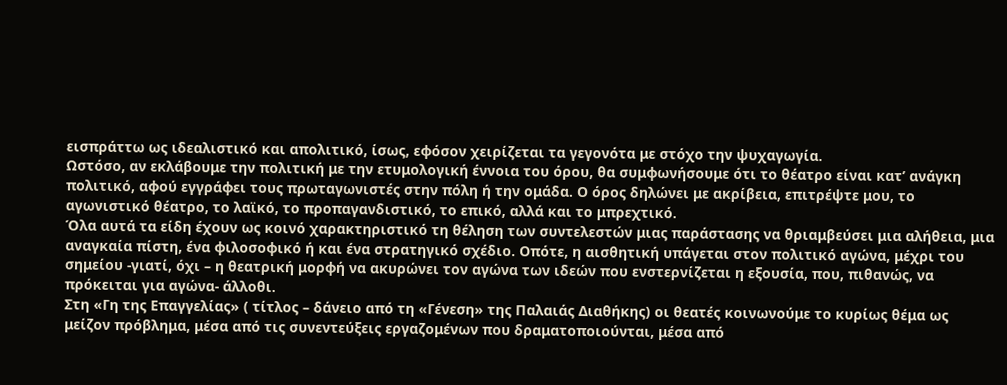εισπράττω ως ιδεαλιστικό και απολιτικό, ίσως, εφόσον χειρίζεται τα γεγονότα με στόχο την ψυχαγωγία.
Ωστόσο, αν εκλάβουμε την πολιτική με την ετυμολογική έννοια του όρου, θα συμφωνήσουμε ότι το θέατρο είναι κατ’ ανάγκη πολιτικό, αφού εγγράφει τους πρωταγωνιστές στην πόλη ή την ομάδα. Ο όρος δηλώνει με ακρίβεια, επιτρέψτε μου, το αγωνιστικό θέατρο, το λαϊκό, το προπαγανδιστικό, το επικό, αλλά και το μπρεχτικό.
Όλα αυτά τα είδη έχουν ως κοινό χαρακτηριστικό τη θέληση των συντελεστών μιας παράστασης να θριαμβεύσει μια αλήθεια, μια αναγκαία πίστη, ένα φιλοσοφικό ή και ένα στρατηγικό σχέδιο. Οπότε, η αισθητική υπάγεται στον πολιτικό αγώνα, μέχρι του σημείου -γιατί, όχι – η θεατρική μορφή να ακυρώνει τον αγώνα των ιδεών που ενστερνίζεται η εξουσία, που, πιθανώς, να πρόκειται για αγώνα- άλλοθι.
Στη «Γη της Επαγγελίας» ( τίτλος – δάνειο από τη «Γένεση» της Παλαιάς Διαθήκης) οι θεατές κοινωνούμε το κυρίως θέμα ως μείζον πρόβλημα, μέσα από τις συνεντεύξεις εργαζομένων που δραματοποιούνται, μέσα από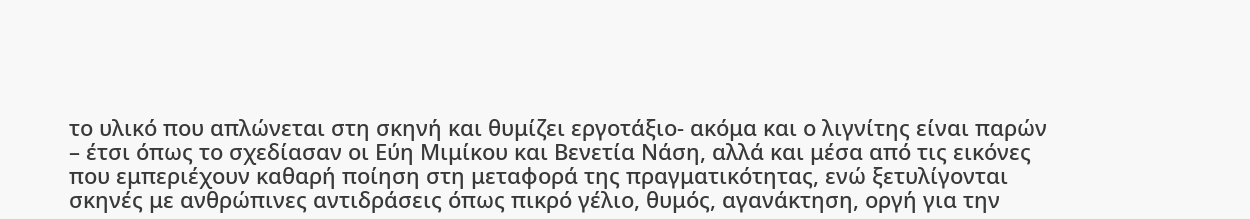το υλικό που απλώνεται στη σκηνή και θυμίζει εργοτάξιο- ακόμα και ο λιγνίτης είναι παρών – έτσι όπως το σχεδίασαν οι Εύη Μιμίκου και Βενετία Νάση, αλλά και μέσα από τις εικόνες που εμπεριέχουν καθαρή ποίηση στη μεταφορά της πραγματικότητας, ενώ ξετυλίγονται σκηνές με ανθρώπινες αντιδράσεις όπως πικρό γέλιο, θυμός, αγανάκτηση, οργή για την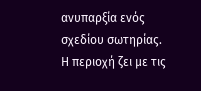ανυπαρξία ενός σχεδίου σωτηρίας.
Η περιοχή ζει με τις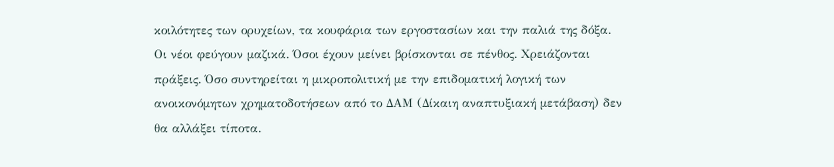κοιλότητες των ορυχείων, τα κουφάρια των εργοστασίων και την παλιά της δόξα. Οι νέοι φεύγουν μαζικά. Όσοι έχουν μείνει βρίσκονται σε πένθος. Χρειάζονται πράξεις. Όσο συντηρείται η μικροπολιτική με την επιδοματική λογική των ανοικονόμητων χρηματοδοτήσεων από το ΔΑΜ (Δίκαιη αναπτυξιακή μετάβαση) δεν θα αλλάξει τίποτα.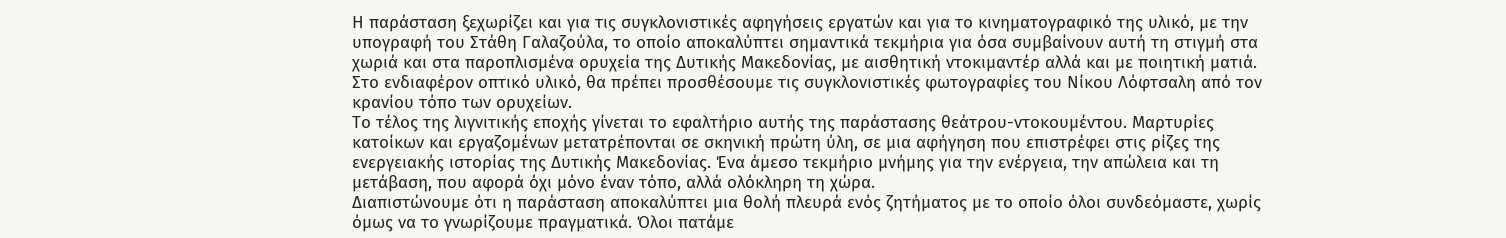Η παράσταση ξεχωρίζει και για τις συγκλονιστικές αφηγήσεις εργατών και για το κινηματογραφικό της υλικό, με την υπογραφή του Στάθη Γαλαζούλα, το οποίο αποκαλύπτει σημαντικά τεκμήρια για όσα συμβαίνουν αυτή τη στιγμή στα χωριά και στα παροπλισμένα ορυχεία της Δυτικής Μακεδονίας, με αισθητική ντοκιμαντέρ αλλά και με ποιητική ματιά. Στο ενδιαφέρον οπτικό υλικό, θα πρέπει προσθέσουμε τις συγκλονιστικές φωτογραφίες του Νίκου Λόφτσαλη από τον κρανίου τόπο των ορυχείων.
Το τέλος της λιγνιτικής εποχής γίνεται το εφαλτήριο αυτής της παράστασης θεάτρου-ντοκουμέντου. Μαρτυρίες κατοίκων και εργαζομένων μετατρέπονται σε σκηνική πρώτη ύλη, σε μια αφήγηση που επιστρέφει στις ρίζες της ενεργειακής ιστορίας της Δυτικής Μακεδονίας. Ένα άμεσο τεκμήριο μνήμης για την ενέργεια, την απώλεια και τη μετάβαση, που αφορά όχι μόνο έναν τόπο, αλλά ολόκληρη τη χώρα.
Διαπιστώνουμε ότι η παράσταση αποκαλύπτει μια θολή πλευρά ενός ζητήματος με το οποίο όλοι συνδεόμαστε, χωρίς όμως να το γνωρίζουμε πραγματικά. Όλοι πατάμε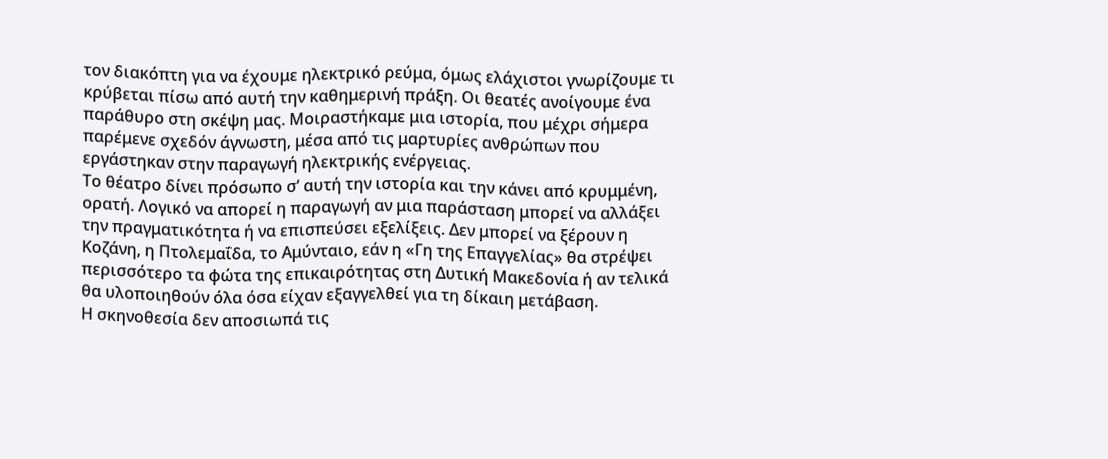τον διακόπτη για να έχουμε ηλεκτρικό ρεύμα, όμως ελάχιστοι γνωρίζουμε τι κρύβεται πίσω από αυτή την καθημερινή πράξη. Οι θεατές ανοίγουμε ένα παράθυρο στη σκέψη μας. Μοιραστήκαμε μια ιστορία, που μέχρι σήμερα παρέμενε σχεδόν άγνωστη, μέσα από τις μαρτυρίες ανθρώπων που εργάστηκαν στην παραγωγή ηλεκτρικής ενέργειας.
Το θέατρο δίνει πρόσωπο σ’ αυτή την ιστορία και την κάνει από κρυμμένη, ορατή. Λογικό να απορεί η παραγωγή αν μια παράσταση μπορεί να αλλάξει την πραγματικότητα ή να επισπεύσει εξελίξεις. Δεν μπορεί να ξέρουν η Κοζάνη, η Πτολεμαΐδα, το Αμύνταιο, εάν η «Γη της Επαγγελίας» θα στρέψει περισσότερο τα φώτα της επικαιρότητας στη Δυτική Μακεδονία ή αν τελικά θα υλοποιηθούν όλα όσα είχαν εξαγγελθεί για τη δίκαιη μετάβαση.
Η σκηνοθεσία δεν αποσιωπά τις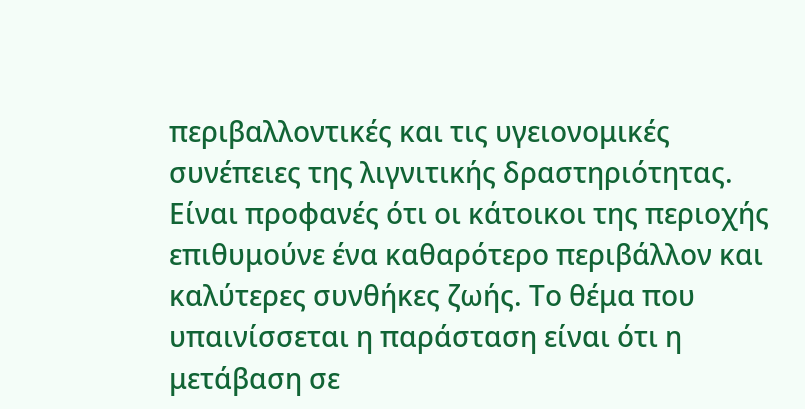περιβαλλοντικές και τις υγειονομικές συνέπειες της λιγνιτικής δραστηριότητας. Είναι προφανές ότι οι κάτοικοι της περιοχής επιθυμούνε ένα καθαρότερο περιβάλλον και καλύτερες συνθήκες ζωής. Το θέμα που υπαινίσσεται η παράσταση είναι ότι η μετάβαση σε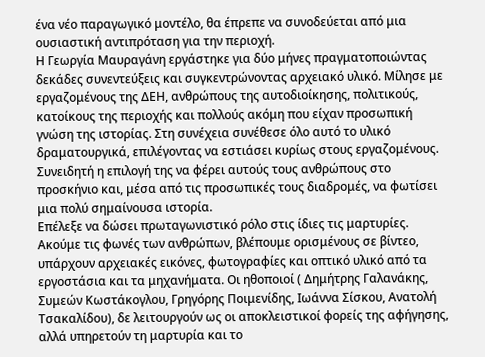ένα νέο παραγωγικό μοντέλο, θα έπρεπε να συνοδεύεται από μια ουσιαστική αντιπρόταση για την περιοχή.
Η Γεωργία Μαυραγάνη εργάστηκε για δύο μήνες πραγματοποιώντας δεκάδες συνεντεύξεις και συγκεντρώνοντας αρχειακό υλικό. Μίλησε με εργαζομένους της ΔΕΗ, ανθρώπους της αυτοδιοίκησης, πολιτικούς, κατοίκους της περιοχής και πολλούς ακόμη που είχαν προσωπική γνώση της ιστορίας. Στη συνέχεια συνέθεσε όλο αυτό το υλικό δραματουργικά, επιλέγοντας να εστιάσει κυρίως στους εργαζομένους. Συνειδητή η επιλογή της να φέρει αυτούς τους ανθρώπους στο προσκήνιο και, μέσα από τις προσωπικές τους διαδρομές, να φωτίσει μια πολύ σημαίνουσα ιστορία.
Επέλεξε να δώσει πρωταγωνιστικό ρόλο στις ίδιες τις μαρτυρίες. Ακούμε τις φωνές των ανθρώπων, βλέπουμε ορισμένους σε βίντεο, υπάρχουν αρχειακές εικόνες, φωτογραφίες και οπτικό υλικό από τα εργοστάσια και τα μηχανήματα. Οι ηθοποιοί ( Δημήτρης Γαλανάκης, Συμεών Κωστάκογλου, Γρηγόρης Ποιμενίδης, Ιωάννα Σίσκου, Ανατολή Τσακαλίδου), δε λειτουργούν ως οι αποκλειστικοί φορείς της αφήγησης, αλλά υπηρετούν τη μαρτυρία και το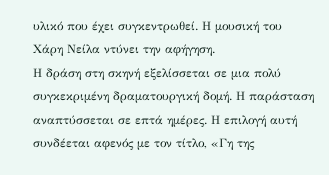υλικό που έχει συγκεντρωθεί. Η μουσική του Χάρη Νείλα ντύνει την αφήγηση.
Η δράση στη σκηνή εξελίσσεται σε μια πολύ συγκεκριμένη δραματουργική δομή. Η παράσταση αναπτύσσεται σε επτά ημέρες. Η επιλογή αυτή συνδέεται αφενός με τον τίτλο, «Γη της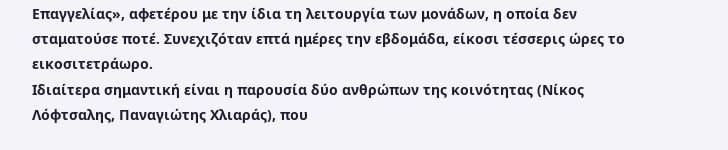Επαγγελίας», αφετέρου με την ίδια τη λειτουργία των μονάδων, η οποία δεν σταματούσε ποτέ. Συνεχιζόταν επτά ημέρες την εβδομάδα, είκοσι τέσσερις ώρες το εικοσιτετράωρο.
Ιδιαίτερα σημαντική είναι η παρουσία δύο ανθρώπων της κοινότητας (Νίκος Λόφτσαλης, Παναγιώτης Χλιαράς), που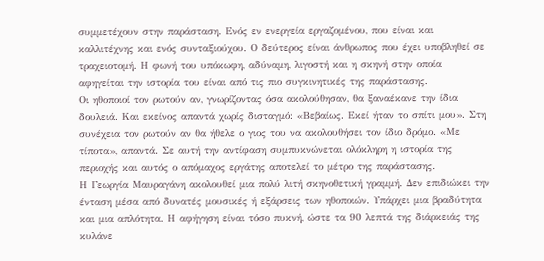συμμετέχουν στην παράσταση. Ενός εν ενεργεία εργαζομένου, που είναι και καλλιτέχνης και ενός συνταξιούχου. Ο δεύτερος είναι άνθρωπος που έχει υποβληθεί σε τραχειοτομή. Η φωνή του υπόκωφη, αδύναμη, λιγοστή και η σκηνή στην οποία αφηγείται την ιστορία του είναι από τις πιο συγκινητικές της παράστασης.
Οι ηθοποιοί τον ρωτούν αν, γνωρίζοντας όσα ακολούθησαν, θα ξαναέκανε την ίδια δουλειά. Και εκείνος απαντά χωρίς δισταγμό: «Βεβαίως. Εκεί ήταν το σπίτι μου». Στη συνέχεια τον ρωτούν αν θα ήθελε ο γιος του να ακολουθήσει τον ίδιο δρόμο. «Με τίποτα», απαντά. Σε αυτή την αντίφαση συμπυκνώνεται ολόκληρη η ιστορία της περιοχής και αυτός ο απόμαχος εργάτης αποτελεί το μέτρο της παράστασης.
Η Γεωργία Μαυραγάνη ακολουθεί μια πολύ λιτή σκηνοθετική γραμμή. Δεν επιδιώκει την ένταση μέσα από δυνατές μουσικές ή εξάρσεις των ηθοποιών. Υπάρχει μια βραδύτητα και μια απλότητα. Η αφήγηση είναι τόσο πυκνή, ώστε τα 90 λεπτά της διάρκειάς της κυλάνε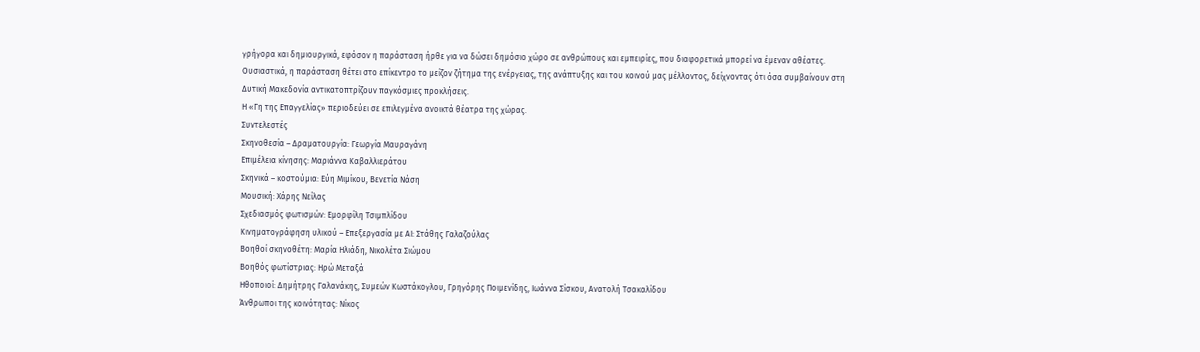γρήγορα και δημιουργικά, εφόσον η παράσταση ήρθε για να δώσει δημόσιο χώρο σε ανθρώπους και εμπειρίες, που διαφορετικά μπορεί να έμεναν αθέατες.
Ουσιαστικά, η παράσταση θέτει στο επίκεντρο το μείζον ζήτημα της ενέργειας, της ανάπτυξης και του κοινού μας μέλλοντος, δείχνοντας ότι όσα συμβαίνουν στη Δυτική Μακεδονία αντικατοπτρίζουν παγκόσμιες προκλήσεις.
Η «Γη της Επαγγελίας» περιοδεύει σε επιλεγμένα ανοικτά θέατρα της χώρας.
Συντελεστές
Σκηνοθεσία – Δραματουργία: Γεωργία Μαυραγάνη
Επιμέλεια κίνησης: Μαριάννα Καβαλλιεράτου
Σκηνικά – κοστούμια: Εύη Μιμίκου, Βενετία Νάση
Μουσική: Χάρης Νείλας
Σχεδιασμός φωτισμών: Εμορφίλη Τσιμπλίδου
Κινηματογράφηση υλικού – Επεξεργασία με ΑΙ: Στάθης Γαλαζούλας
Βοηθοί σκηνοθέτη: Μαρία Ηλιάδη, Νικολέτα Σιώμου
Βοηθός φωτίστριας: Ηρώ Μεταξά
Ηθοποιοί: Δημήτρης Γαλανάκης, Συμεών Κωστάκογλου, Γρηγόρης Ποιμενίδης, Ιωάννα Σίσκου, Ανατολή Τσακαλίδου
Άνθρωποι της κοινότητας: Νίκος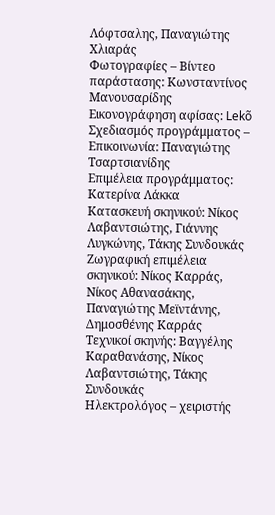Λόφτσαλης, Παναγιώτης Χλιαράς
Φωτογραφίες – Βίντεο παράστασης: Κωνσταντίνος Μανουσαρίδης
Εικονογράφηση αφίσας: Lekõ
Σχεδιασμός προγράμματος – Επικοινωνία: Παναγιώτης Τσαρτσιανίδης
Επιμέλεια προγράμματος: Κατερίνα Λάκκα
Κατασκευή σκηνικού: Νίκος Λαβαντσιώτης, Γιάννης Λυγκώνης, Τάκης Συνδουκάς
Ζωγραφική επιμέλεια σκηνικού: Νίκος Καρράς, Νίκος Αθανασάκης, Παναγιώτης Μεϊντάνης, Δημοσθένης Καρράς
Τεχνικοί σκηνής: Βαγγέλης Καραθανάσης, Νίκος Λαβαντσιώτης, Τάκης Συνδουκάς
Ηλεκτρολόγος – χειριστής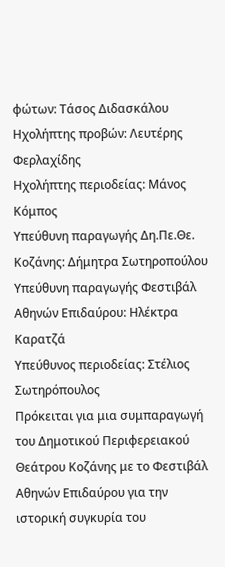φώτων: Τάσος Διδασκάλου
Ηχολήπτης προβών: Λευτέρης Φερλαχίδης
Ηχολήπτης περιοδείας: Μάνος Κόμπος
Υπεύθυνη παραγωγής Δη.Πε.Θε. Κοζάνης: Δήμητρα Σωτηροπούλου
Υπεύθυνη παραγωγής Φεστιβάλ Αθηνών Επιδαύρου: Ηλέκτρα Καρατζά
Υπεύθυνος περιοδείας: Στέλιος Σωτηρόπουλος
Πρόκειται για μια συμπαραγωγή του Δημοτικού Περιφερειακού Θεάτρου Κοζάνης με το Φεστιβάλ Αθηνών Επιδαύρου για την ιστορική συγκυρία του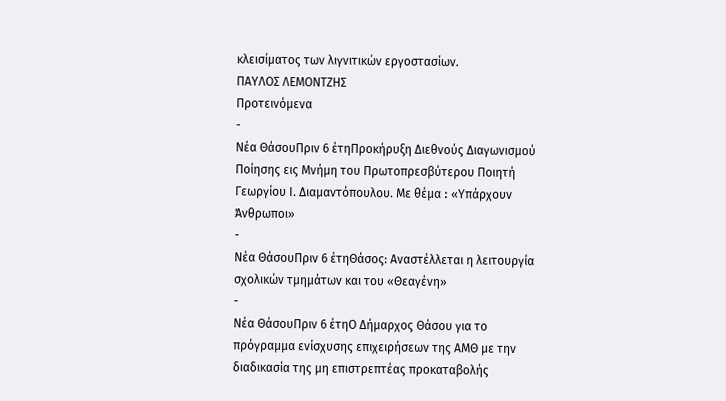κλεισίματος των λιγνιτικών εργοστασίων.
ΠΑΥΛΟΣ ΛΕΜΟΝΤΖΗΣ
Προτεινόμενα
-
Νέα ΘάσουΠριν 6 έτηΠροκήρυξη Διεθνούς Διαγωνισμού Ποίησης εις Μνήμη του Πρωτοπρεσβύτερου Ποιητή Γεωργίου Ι. Διαμαντόπουλου. Με θέμα ꓽ «Υπάρχουν Άνθρωποι»
-
Νέα ΘάσουΠριν 6 έτηΘάσος: Αναστέλλεται η λειτουργία σχολικών τμημάτων και του «Θεαγένη»
-
Νέα ΘάσουΠριν 6 έτηΟ Δήμαρχος Θάσου για το πρόγραμμα ενίσχυσης επιχειρήσεων της ΑΜΘ με την διαδικασία της μη επιστρεπτέας προκαταβολής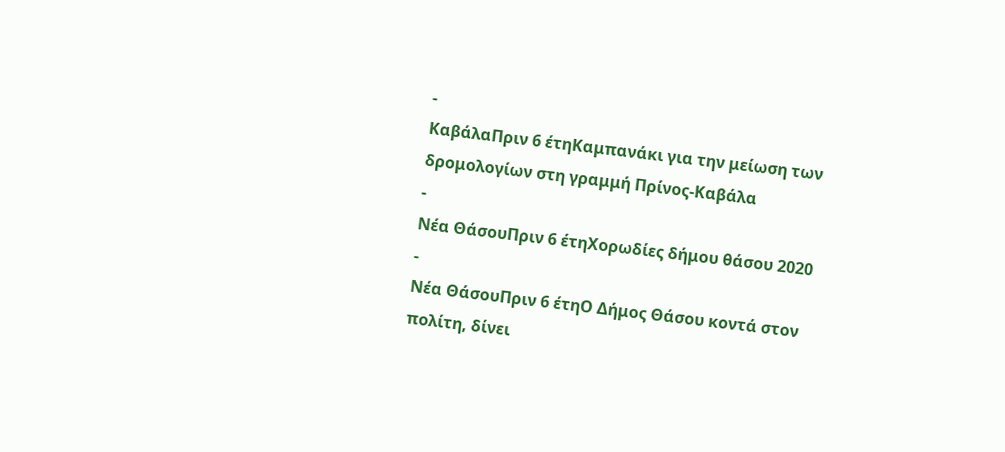-
ΚαβάλαΠριν 6 έτηΚαμπανάκι για την μείωση των δρομολογίων στη γραμμή Πρίνος-Καβάλα
-
Νέα ΘάσουΠριν 6 έτηΧορωδίες δήμου θάσου 2020
-
Νέα ΘάσουΠριν 6 έτηΟ Δήμος Θάσου κοντά στον πολίτη, δίνει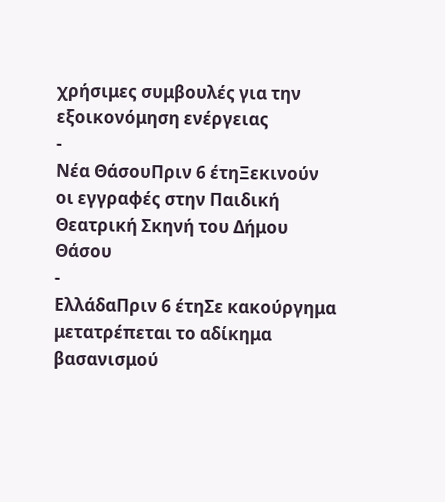χρήσιμες συμβουλές για την εξοικονόμηση ενέργειας
-
Νέα ΘάσουΠριν 6 έτηΞεκινούν οι εγγραφές στην Παιδική Θεατρική Σκηνή του Δήμου Θάσου
-
ΕλλάδαΠριν 6 έτηΣε κακούργημα μετατρέπεται το αδίκημα βασανισμού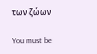των ζώων

You must be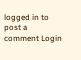logged in to post a comment Login